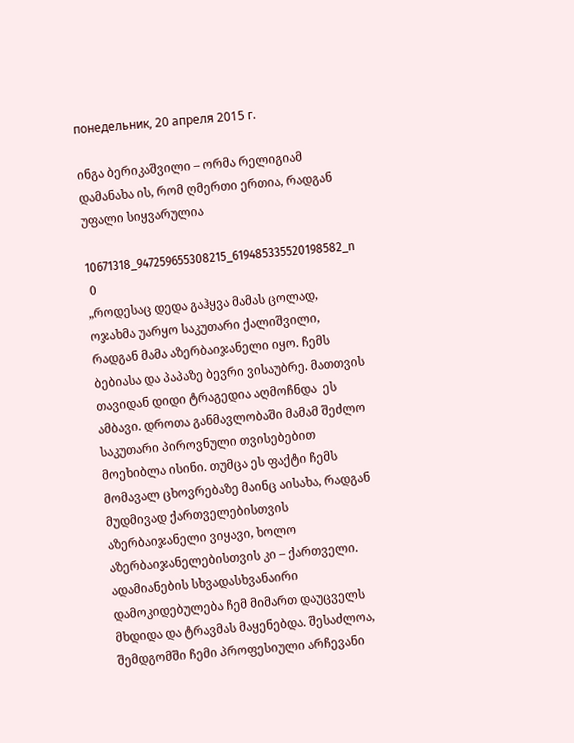понедельник, 20 апреля 2015 г.

ინგა ბერიკაშვილი – ორმა რელიგიამ დამანახა ის, რომ ღმერთი ერთია, რადგან უფალი სიყვარულია

10671318_947259655308215_619485335520198582_n
 0
„როდესაც დედა გაჰყვა მამას ცოლად, ოჯახმა უარყო საკუთარი ქალიშვილი, რადგან მამა აზერბაიჯანელი იყო. ჩემს ბებიასა და პაპაზე ბევრი ვისაუბრე. მათთვის თავიდან დიდი ტრაგედია აღმოჩნდა  ეს ამბავი. დროთა განმავლობაში მამამ შეძლო საკუთარი პიროვნული თვისებებით მოეხიბლა ისინი. თუმცა ეს ფაქტი ჩემს მომავალ ცხოვრებაზე მაინც აისახა, რადგან მუდმივად ქართველებისთვის აზერბაიჯანელი ვიყავი, ხოლო აზერბაიჯანელებისთვის კი – ქართველი. ადამიანების სხვადასხვანაირი დამოკიდებულება ჩემ მიმართ დაუცველს მხდიდა და ტრავმას მაყენებდა. შესაძლოა, შემდგომში ჩემი პროფესიული არჩევანი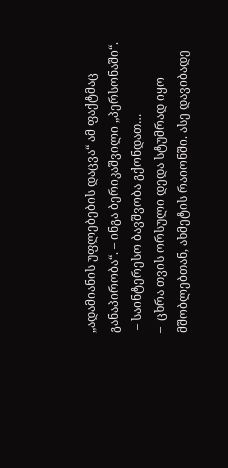„ადამიანის უფლებების დაცვა“ ამ ფაქტმაც განაპირობა“. – ინგა ბერიკაშვილი „პერსონაში“.
 – საინტერესო ბავშვობა გქონდათ…
–  ცხრა თვის ორსული დედა სტუმრად იყო მშობლებთან, ახმეტის რაიონში. ასე დავიბადე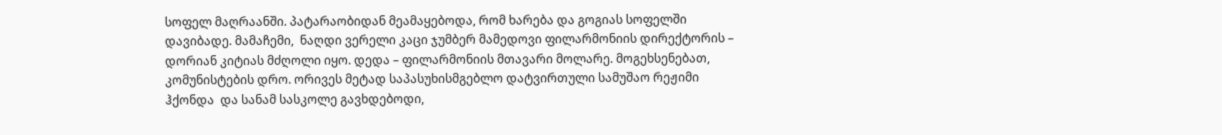სოფელ მაღრაანში. პატარაობიდან მეამაყებოდა, რომ ხარება და გოგიას სოფელში დავიბადე. მამაჩემი,  ნაღდი ვერელი კაცი ჯუმბერ მამედოვი ფილარმონიის დირექტორის – დორიან კიტიას მძღოლი იყო. დედა – ფილარმონიის მთავარი მოლარე. მოგეხსენებათ, კომუნისტების დრო. ორივეს მეტად საპასუხისმგებლო დატვირთული სამუშაო რეჟიმი ჰქონდა  და სანამ სასკოლე გავხდებოდი,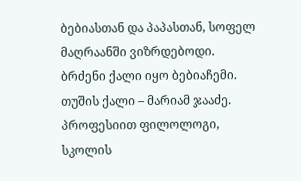ბებიასთან და პაპასთან, სოფელ მაღრაანში ვიზრდებოდი. ბრძენი ქალი იყო ბებიაჩემი. თუშის ქალი – მარიამ ჯააძე. პროფესიით ფილოლოგი, სკოლის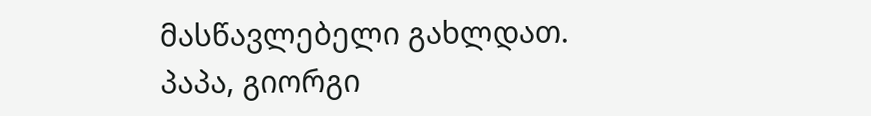მასწავლებელი გახლდათ. პაპა, გიორგი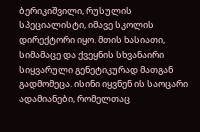ბერიკიშვილი, რუსულის სპეციალისტი, იმავე სკოლის დირექტორი იყო. მთის ხასიათი, სიმამაცე და ქვეყნის სხვანაირი სიყვარული გენეტიკურად მათგან გადმომეცა. ისინი იყვნენ ის საოცარი ადამიანები, რომელთაც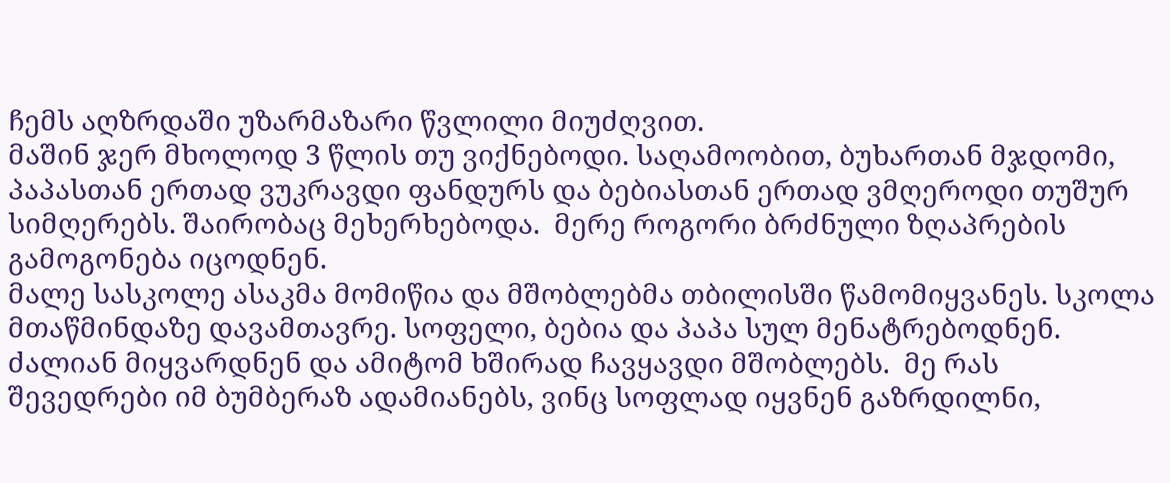ჩემს აღზრდაში უზარმაზარი წვლილი მიუძღვით.
მაშინ ჯერ მხოლოდ 3 წლის თუ ვიქნებოდი. საღამოობით, ბუხართან მჯდომი, პაპასთან ერთად ვუკრავდი ფანდურს და ბებიასთან ერთად ვმღეროდი თუშურ სიმღერებს. შაირობაც მეხერხებოდა.  მერე როგორი ბრძნული ზღაპრების გამოგონება იცოდნენ.
მალე სასკოლე ასაკმა მომიწია და მშობლებმა თბილისში წამომიყვანეს. სკოლა მთაწმინდაზე დავამთავრე. სოფელი, ბებია და პაპა სულ მენატრებოდნენ. ძალიან მიყვარდნენ და ამიტომ ხშირად ჩავყავდი მშობლებს.  მე რას შევედრები იმ ბუმბერაზ ადამიანებს, ვინც სოფლად იყვნენ გაზრდილნი,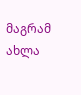მაგრამ ახლა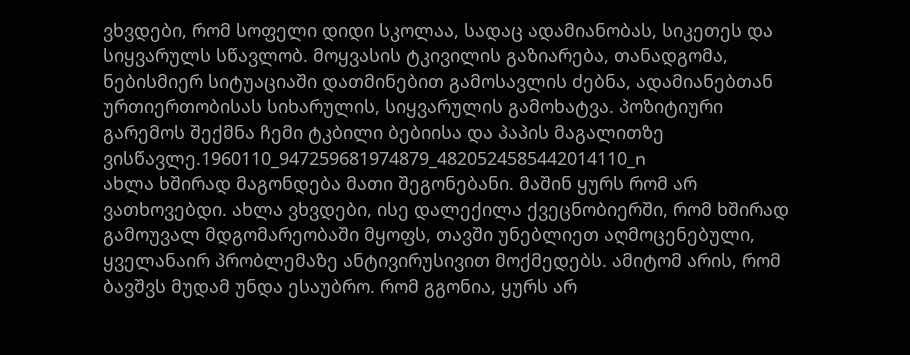ვხვდები, რომ სოფელი დიდი სკოლაა, სადაც ადამიანობას, სიკეთეს და სიყვარულს სწავლობ. მოყვასის ტკივილის გაზიარება, თანადგომა, ნებისმიერ სიტუაციაში დათმინებით გამოსავლის ძებნა, ადამიანებთან ურთიერთობისას სიხარულის, სიყვარულის გამოხატვა. პოზიტიური გარემოს შექმნა ჩემი ტკბილი ბებიისა და პაპის მაგალითზე ვისწავლე.1960110_947259681974879_4820524585442014110_n
ახლა ხშირად მაგონდება მათი შეგონებანი. მაშინ ყურს რომ არ ვათხოვებდი. ახლა ვხვდები, ისე დალექილა ქვეცნობიერში, რომ ხშირად გამოუვალ მდგომარეობაში მყოფს, თავში უნებლიეთ აღმოცენებული, ყველანაირ პრობლემაზე ანტივირუსივით მოქმედებს. ამიტომ არის, რომ ბავშვს მუდამ უნდა ესაუბრო. რომ გგონია, ყურს არ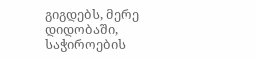გიგდებს, მერე დიდობაში, საჭიროების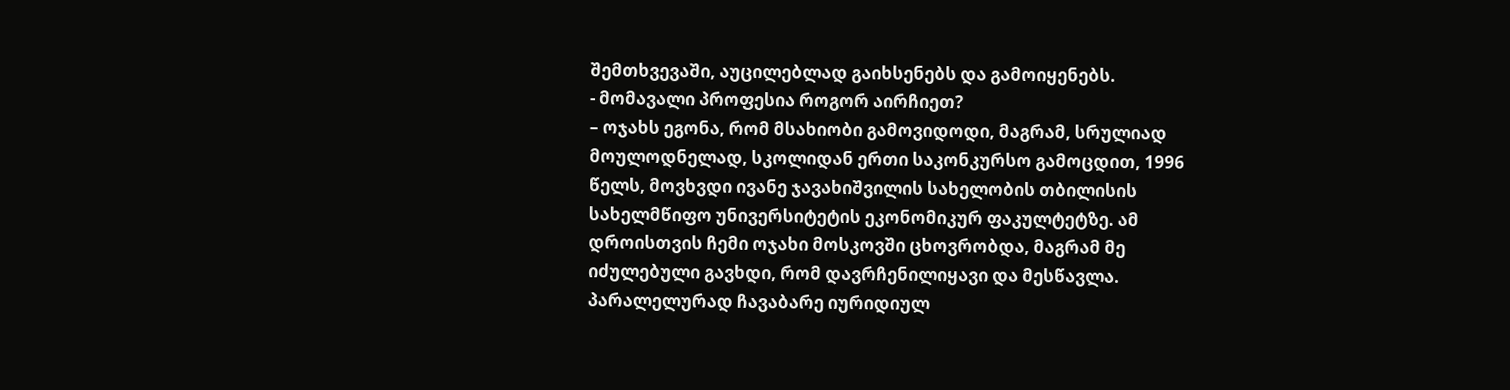შემთხვევაში, აუცილებლად გაიხსენებს და გამოიყენებს.
- მომავალი პროფესია როგორ აირჩიეთ?
– ოჯახს ეგონა, რომ მსახიობი გამოვიდოდი, მაგრამ, სრულიად მოულოდნელად, სკოლიდან ერთი საკონკურსო გამოცდით, 1996 წელს, მოვხვდი ივანე ჯავახიშვილის სახელობის თბილისის სახელმწიფო უნივერსიტეტის ეკონომიკურ ფაკულტეტზე. ამ დროისთვის ჩემი ოჯახი მოსკოვში ცხოვრობდა, მაგრამ მე იძულებული გავხდი, რომ დავრჩენილიყავი და მესწავლა. პარალელურად ჩავაბარე იურიდიულ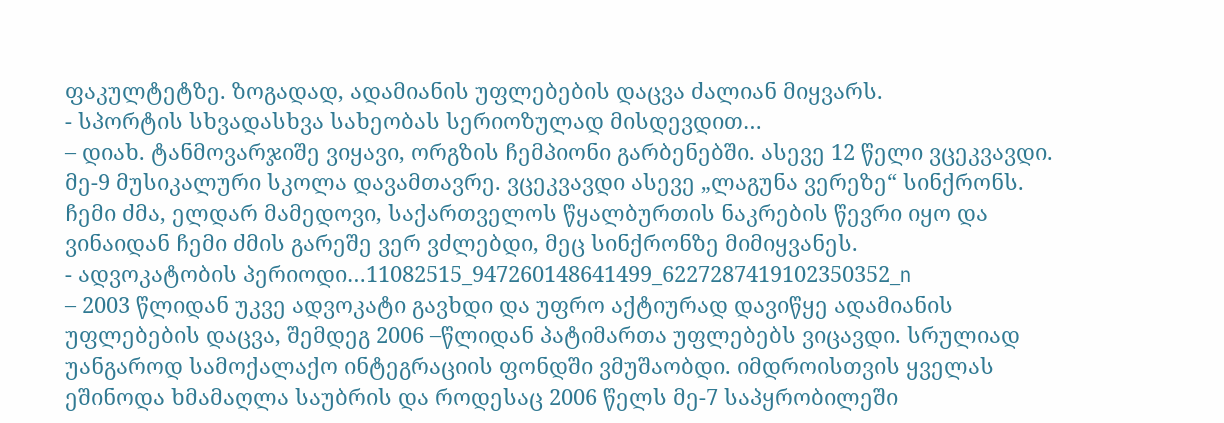ფაკულტეტზე. ზოგადად, ადამიანის უფლებების დაცვა ძალიან მიყვარს.
- სპორტის სხვადასხვა სახეობას სერიოზულად მისდევდით…
– დიახ. ტანმოვარჯიშე ვიყავი, ორგზის ჩემპიონი გარბენებში. ასევე 12 წელი ვცეკვავდი. მე-9 მუსიკალური სკოლა დავამთავრე. ვცეკვავდი ასევე „ლაგუნა ვერეზე“ სინქრონს. ჩემი ძმა, ელდარ მამედოვი, საქართველოს წყალბურთის ნაკრების წევრი იყო და ვინაიდან ჩემი ძმის გარეშე ვერ ვძლებდი, მეც სინქრონზე მიმიყვანეს.
- ადვოკატობის პერიოდი…11082515_947260148641499_6227287419102350352_n
– 2003 წლიდან უკვე ადვოკატი გავხდი და უფრო აქტიურად დავიწყე ადამიანის უფლებების დაცვა, შემდეგ 2006 –წლიდან პატიმართა უფლებებს ვიცავდი. სრულიად უანგაროდ სამოქალაქო ინტეგრაციის ფონდში ვმუშაობდი. იმდროისთვის ყველას ეშინოდა ხმამაღლა საუბრის და როდესაც 2006 წელს მე-7 საპყრობილეში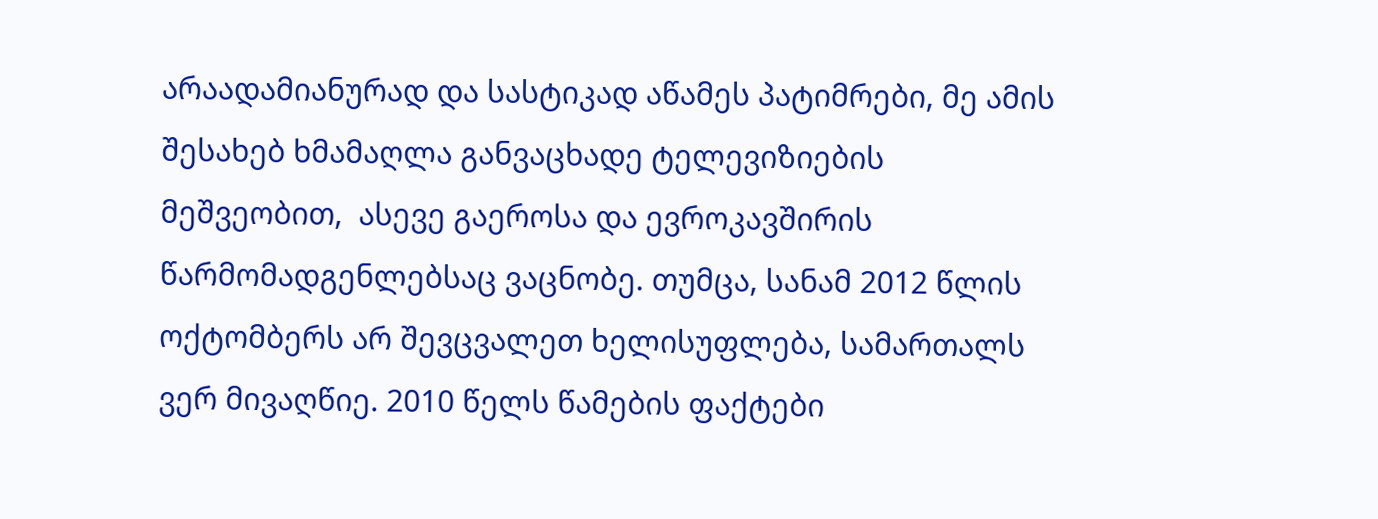არაადამიანურად და სასტიკად აწამეს პატიმრები, მე ამის შესახებ ხმამაღლა განვაცხადე ტელევიზიების მეშვეობით,  ასევე გაეროსა და ევროკავშირის წარმომადგენლებსაც ვაცნობე. თუმცა, სანამ 2012 წლის ოქტომბერს არ შევცვალეთ ხელისუფლება, სამართალს ვერ მივაღწიე. 2010 წელს წამების ფაქტები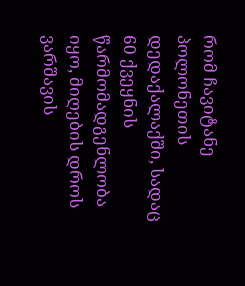რომ ჩავიტანე პოლონეთის დედაქალაქში, სადაც 60 ქვეყნის წარმომადგენლობა იყო, მიღების დროს ვარშავის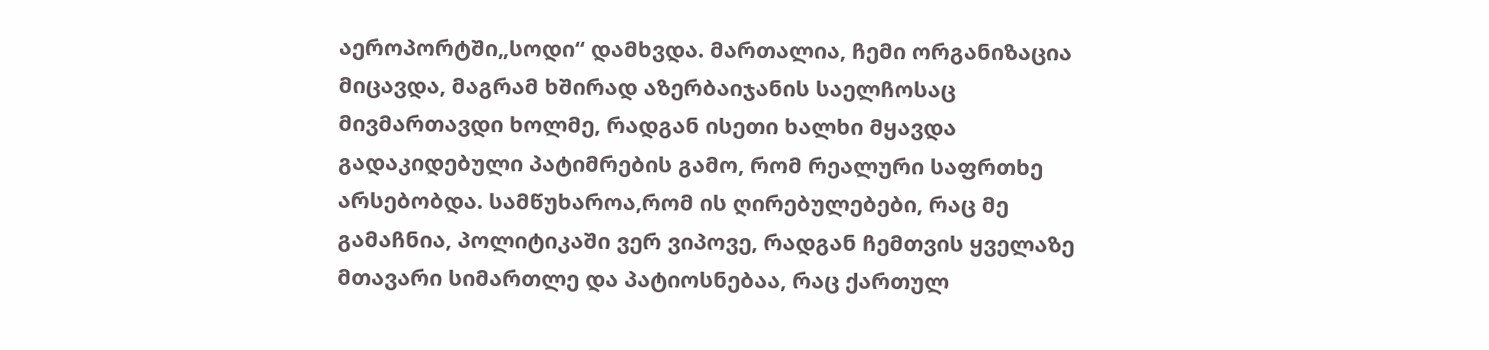აეროპორტში„სოდი“ დამხვდა. მართალია, ჩემი ორგანიზაცია მიცავდა, მაგრამ ხშირად აზერბაიჯანის საელჩოსაც მივმართავდი ხოლმე, რადგან ისეთი ხალხი მყავდა გადაკიდებული პატიმრების გამო, რომ რეალური საფრთხე არსებობდა. სამწუხაროა,რომ ის ღირებულებები, რაც მე გამაჩნია, პოლიტიკაში ვერ ვიპოვე, რადგან ჩემთვის ყველაზე მთავარი სიმართლე და პატიოსნებაა, რაც ქართულ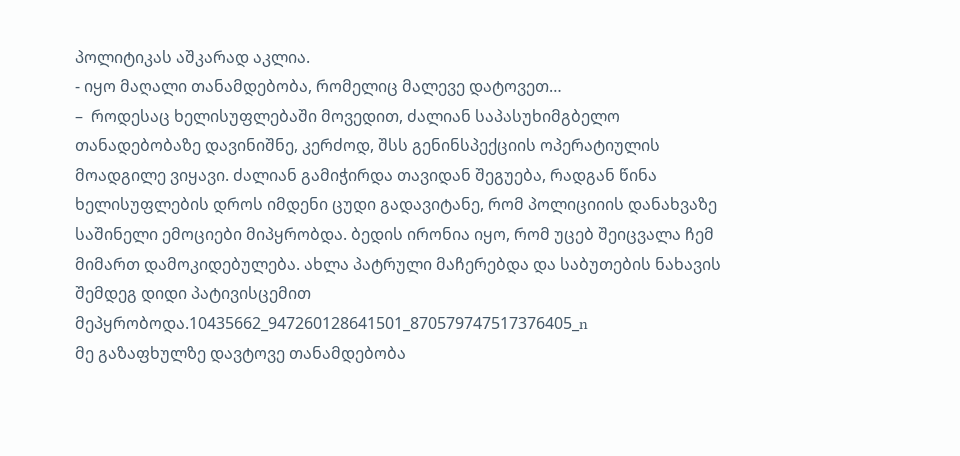პოლიტიკას აშკარად აკლია.
- იყო მაღალი თანამდებობა, რომელიც მალევე დატოვეთ…
–  როდესაც ხელისუფლებაში მოვედით, ძალიან საპასუხიმგბელო თანადებობაზე დავინიშნე, კერძოდ, შსს გენინსპექციის ოპერატიულის მოადგილე ვიყავი. ძალიან გამიჭირდა თავიდან შეგუება, რადგან წინა ხელისუფლების დროს იმდენი ცუდი გადავიტანე, რომ პოლიციიის დანახვაზე საშინელი ემოციები მიპყრობდა. ბედის ირონია იყო, რომ უცებ შეიცვალა ჩემ მიმართ დამოკიდებულება. ახლა პატრული მაჩერებდა და საბუთების ნახავის შემდეგ დიდი პატივისცემით მეპყრობოდა.10435662_947260128641501_870579747517376405_n
მე გაზაფხულზე დავტოვე თანამდებობა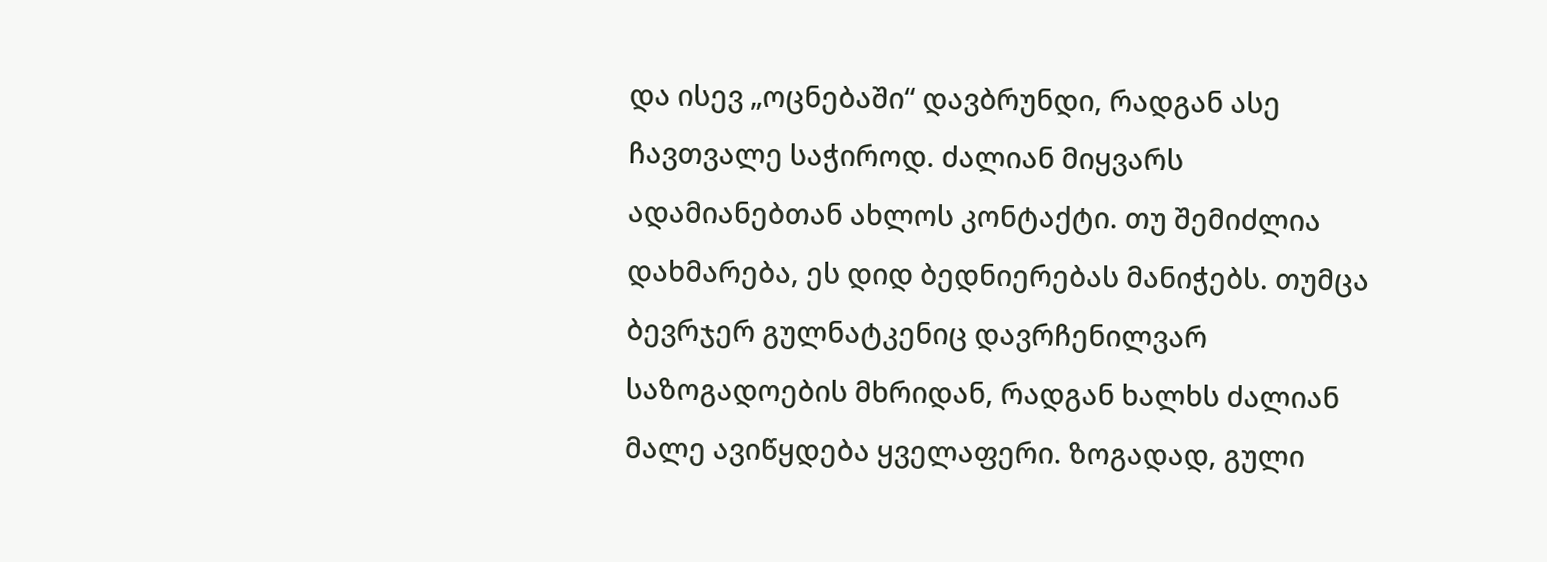და ისევ „ოცნებაში“ დავბრუნდი, რადგან ასე ჩავთვალე საჭიროდ. ძალიან მიყვარს ადამიანებთან ახლოს კონტაქტი. თუ შემიძლია დახმარება, ეს დიდ ბედნიერებას მანიჭებს. თუმცა ბევრჯერ გულნატკენიც დავრჩენილვარ საზოგადოების მხრიდან, რადგან ხალხს ძალიან მალე ავიწყდება ყველაფერი. ზოგადად, გული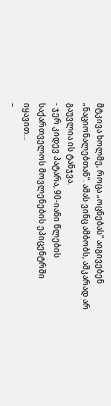მტკივა ხოლმე, როცა „ოცნებას“ აიგივებენ „ნაციონალებთან“. ამას ვინც ამბობს, აშკარად არ გაუვლია ის ტანჯვა.
- ჯერ კიდევ პატარა, 90-იანი წლების საქართველოს მოვლენების ეპიცენტრში იყავით…
–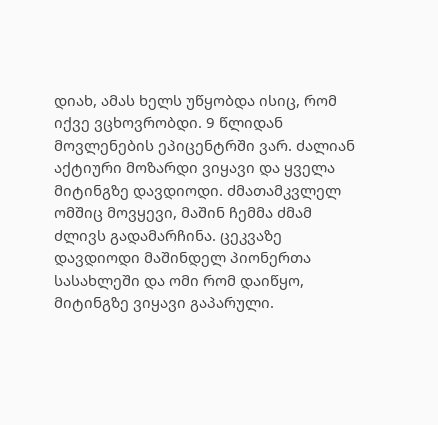დიახ, ამას ხელს უწყობდა ისიც, რომ იქვე ვცხოვრობდი. 9 წლიდან მოვლენების ეპიცენტრში ვარ. ძალიან აქტიური მოზარდი ვიყავი და ყველა მიტინგზე დავდიოდი. ძმათამკვლელ ომშიც მოვყევი, მაშინ ჩემმა ძმამ ძლივს გადამარჩინა. ცეკვაზე დავდიოდი მაშინდელ პიონერთა სასახლეში და ომი რომ დაიწყო, მიტინგზე ვიყავი გაპარული.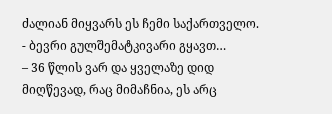ძალიან მიყვარს ეს ჩემი საქართველო.
- ბევრი გულშემატკივარი გყავთ…
– 36 წლის ვარ და ყველაზე დიდ მიღწევად, რაც მიმაჩნია, ეს არც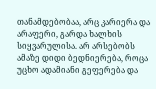თანამდებობაა, არც კარიერა და არაფერი, გარდა ხალხის სიყვარულისა. არ არსებობს ამაზე დიდი ბედნიერება, როცა უცხო ადამიანი გეფერება და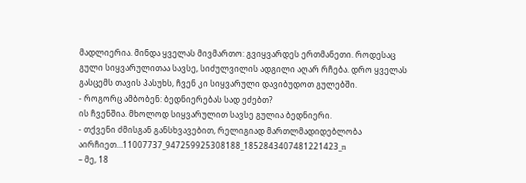მადლიერია. მინდა ყველას მივმართო: გვიყვარდეს ერთმანეთი. როდესაც გული სიყვარულითაა სავსე, სიძულვილის ადგილი აღარ რჩება. დრო ყველას გასცემს თავის პასუხს, ჩვენ კი სიყვარული დავიბუდოთ გულებში.
- როგორც ამბობენ: ბედნიერებას სად ეძებთ?
ის ჩვენშია. მხოლოდ სიყვარულით სავსე გულია ბედნიერი.
- თქვენი ძმისგან განსხვავებით, რელიგიად მართლმადიდებლობა აირჩიეთ…11007737_947259925308188_1852843407481221423_n
– მე, 18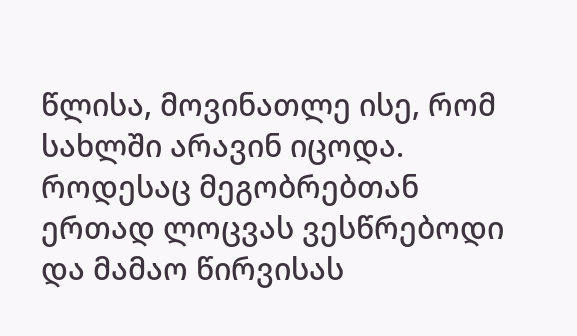წლისა, მოვინათლე ისე, რომ სახლში არავინ იცოდა. როდესაც მეგობრებთან ერთად ლოცვას ვესწრებოდი და მამაო წირვისას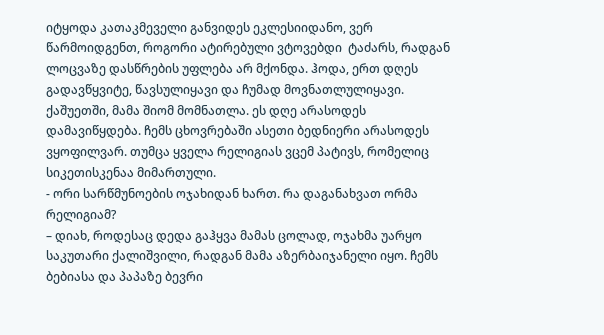იტყოდა კათაკმეველი განვიდეს ეკლესიიდანო, ვერ წარმოიდგენთ, როგორი ატირებული ვტოვებდი  ტაძარს, რადგან ლოცვაზე დასწრების უფლება არ მქონდა. ჰოდა, ერთ დღეს გადავწყვიტე, წავსულიყავი და ჩუმად მოვნათლულიყავი. ქაშუეთში, მამა შიომ მომნათლა. ეს დღე არასოდეს დამავიწყდება. ჩემს ცხოვრებაში ასეთი ბედნიერი არასოდეს ვყოფილვარ. თუმცა ყველა რელიგიას ვცემ პატივს, რომელიც სიკეთისკენაა მიმართული.
- ორი სარწმუნოების ოჯახიდან ხართ. რა დაგანახვათ ორმა რელიგიამ?
– დიახ, როდესაც დედა გაჰყვა მამას ცოლად, ოჯახმა უარყო საკუთარი ქალიშვილი, რადგან მამა აზერბაიჯანელი იყო. ჩემს ბებიასა და პაპაზე ბევრი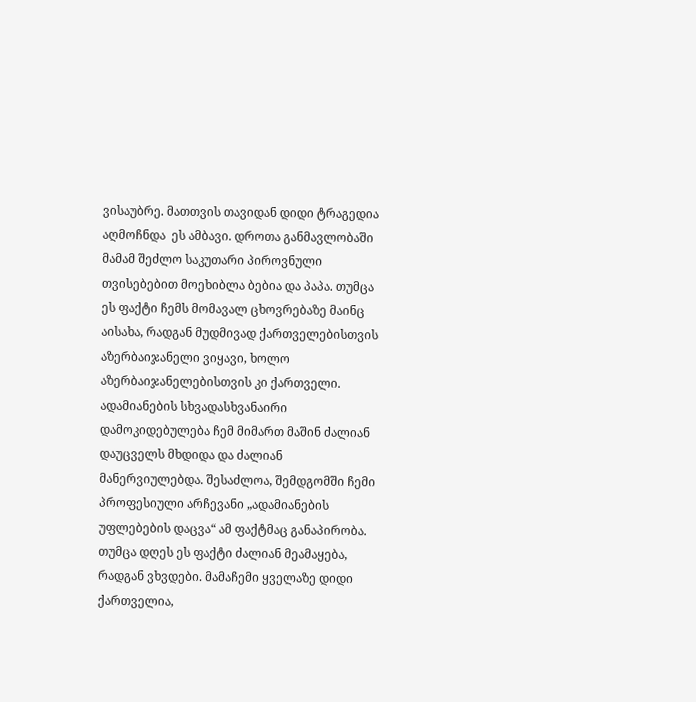ვისაუბრე. მათთვის თავიდან დიდი ტრაგედია აღმოჩნდა  ეს ამბავი. დროთა განმავლობაში მამამ შეძლო საკუთარი პიროვნული თვისებებით მოეხიბლა ბებია და პაპა. თუმცა ეს ფაქტი ჩემს მომავალ ცხოვრებაზე მაინც აისახა, რადგან მუდმივად ქართველებისთვის აზერბაიჯანელი ვიყავი, ხოლო აზერბაიჯანელებისთვის კი ქართველი. ადამიანების სხვადასხვანაირი დამოკიდებულება ჩემ მიმართ მაშინ ძალიან დაუცველს მხდიდა და ძალიან მანერვიულებდა. შესაძლოა, შემდგომში ჩემი პროფესიული არჩევანი „ადამიანების უფლებების დაცვა“ ამ ფაქტმაც განაპირობა. თუმცა დღეს ეს ფაქტი ძალიან მეამაყება, რადგან ვხვდები. მამაჩემი ყველაზე დიდი ქართველია,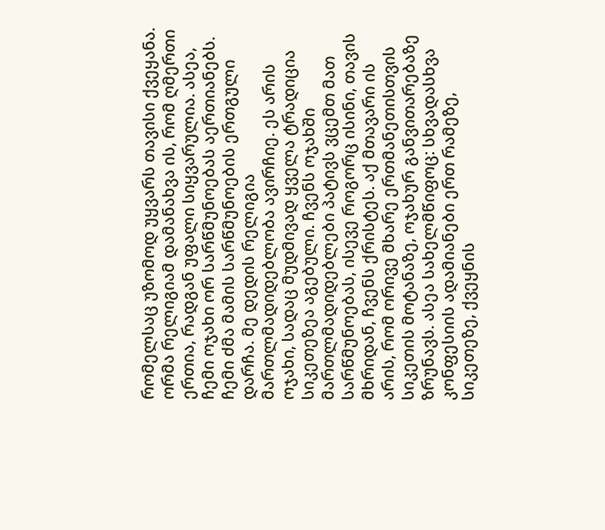რომელსაც უზომოდ უყვარს თავისი ქვეყანა. ორმა რელიგიამ დამანახვა ის, რომ ღმერთი ერთია, რადგან უფალი სიყვარულია. ასეა, ჩემი ოჯახი ორ სარწმუნოებას აერთიანებს. ჩემი ძმა მამის სარწმუნოების ერთგული დარჩა. მე დედის რელიგია მართლმადიდებლობა ავირჩიე. ეს არის ოჯახი, სადაც მუდმივად ყველა ტრადიცია სიკეთეზეა აგებული. ჩვენს ოჯახში მართლმადიდებლები პატივს ვცემთ მათ სარწმუნოებას, ისევე როგორც ისინი, თავის მხრიდან, ჩვენს ქრისტეს. აქ მთავარი ის არის, რომ ორივე მხარე ერთმანეთისთვის სიკეთის მოტანაზე, ოჯახურ განვითარებაზე ზრუნავს. ასეა სახელმწიფოც: სხვადასხვა კონფესიის ადამიანები ერთ რამეზე, სიკეთეზე, ქვეყნის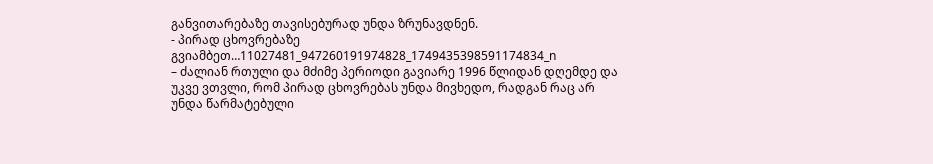განვითარებაზე თავისებურად უნდა ზრუნავდნენ.
- პირად ცხოვრებაზე გვიამბეთ…11027481_947260191974828_1749435398591174834_n
– ძალიან რთული და მძიმე პერიოდი გავიარე 1996 წლიდან დღემდე და უკვე ვთვლი, რომ პირად ცხოვრებას უნდა მივხედო, რადგან რაც არ უნდა წარმატებული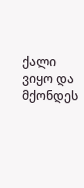ქალი ვიყო და მქონდეს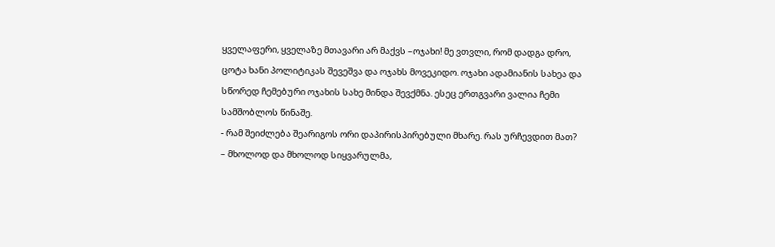ყველაფერი, ყველაზე მთავარი არ მაქვს –ოჯახი! მე ვთვლი, რომ დადგა დრო, ცოტა ხანი პოლიტიკას შევეშვა და ოჯახს მოვეკიდო. ოჯახი ადამიანის სახეა და სწორედ ჩემებური ოჯახის სახე მინდა შევქმნა. ესეც ერთგვარი ვალია ჩემი სამშობლოს წინაშე.
- რამ შეიძლება შეარიგოს ორი დაპირისპირებული მხარე. რას ურჩევდით მათ?
– მხოლოდ და მხოლოდ სიყვარულმა,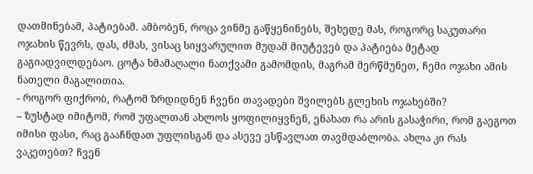დათმინებამ, პატიებამ. ამბობენ, როცა ვინმე გაწყენინებს, შეხედე მას, როგორც საკუთარი ოჯახის წევრს, დას, ძმას, ვისაც სიყვარულით მუდამ მიუტევებ და პატიება მეტად გაგიადვილდებაო. ცოტა ხმამაღალი ნათქვამი გამომდის, მაგრამ მერწმუნეთ, ჩემი ოჯახი ამის ნათელი მაგალითია.
- როგორ ფიქრობ, რატომ ზრდიდნენ ჩვენი თავადები შვილებს გლეხის ოჯახებში?
– ზუსტად იმიტომ, რომ უფალთან ახლოს ყოფილიყვნენ, ენახათ რა არის გასაჭირი, რომ გაეგოთ იმისი ფასი, რაც გააჩნდათ უფლისგან და ასევე ესწავლათ თავმდაბლობა. ახლა კი რას ვაკეთებთ? ჩვენ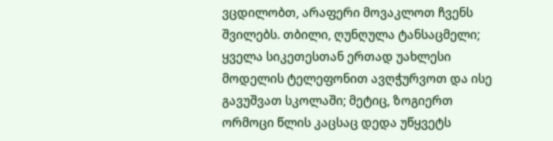ვცდილობთ, არაფერი მოვაკლოთ ჩვენს შვილებს. თბილი, ღუნღულა ტანსაცმელი; ყველა სიკეთესთან ერთად უახლესი მოდელის ტელეფონით ავღჭურვოთ და ისე გავუშვათ სკოლაში; მეტიც, ზოგიერთ ორმოცი წლის კაცსაც დედა უწყვეტს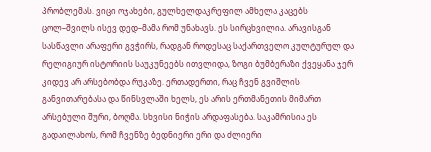პრობლემას. ვიცი ოჯახები, გულხელდაკრეფილ ამხელა კაცებს ცოლ–შვილს ისევ დედ–მამა რომ უნახავს. ეს სირცხვილია. არავისგან სასწავლი არაფერი გვჭირს, რადგან როდესაც საქართველო კულტურულ და რელიგიურ ისტორიის საუკუნეებს ითვლიდა, ზოგი ბუმბერაზი ქვეყანა ჯერ კიდევ არ არსებობდა რუკაზე. ერთადერთი, რაც ჩვენ გვიშლის განვითარებასა და წინსვლაში ხელს, ეს არის ერთმანეთის მიმართ არსებული შური, ბოღმა. სხვისი ნიჭის არდაფასება. საკამრისია ეს გადაილახოს, რომ ჩვენზე ბედნიერი ერი და ძლიერი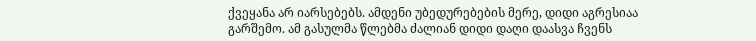ქვეყანა არ იარსებებს. ამდენი უბედურებების მერე, დიდი აგრესიაა გარშემო. ამ გასულმა წლებმა ძალიან დიდი დაღი დაასვა ჩვენს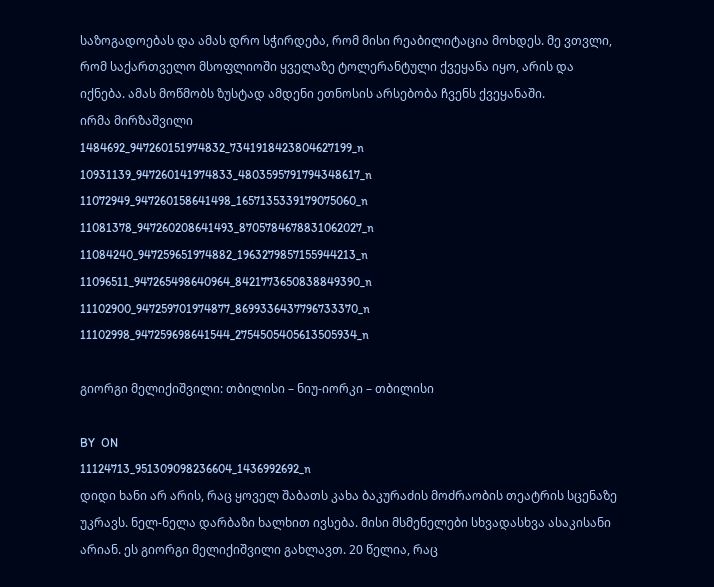საზოგადოებას და ამას დრო სჭირდება, რომ მისი რეაბილიტაცია მოხდეს. მე ვთვლი, რომ საქართველო მსოფლიოში ყველაზე ტოლერანტული ქვეყანა იყო, არის და იქნება. ამას მოწმობს ზუსტად ამდენი ეთნოსის არსებობა ჩვენს ქვეყანაში.
ირმა მირზაშვილი
1484692_947260151974832_7341918423804627199_n
10931139_947260141974833_4803595791794348617_n
11072949_947260158641498_1657135339179075060_n
11081378_947260208641493_8705784678831062027_n
11084240_947259651974882_1963279857155944213_n
11096511_947265498640964_8421773650838849390_n
11102900_947259701974877_8699336437796733370_n
11102998_947259698641544_2754505405613505934_n

გიორგი მელიქიშვილი: თბილისი – ნიუ-იორკი – თბილისი

BY  ON
11124713_951309098236604_1436992692_n
დიდი ხანი არ არის, რაც ყოველ შაბათს კახა ბაკურაძის მოძრაობის თეატრის სცენაზე უკრავს. ნელ-ნელა დარბაზი ხალხით ივსება. მისი მსმენელები სხვადასხვა ასაკისანი არიან. ეს გიორგი მელიქიშვილი გახლავთ. 20 წელია, რაც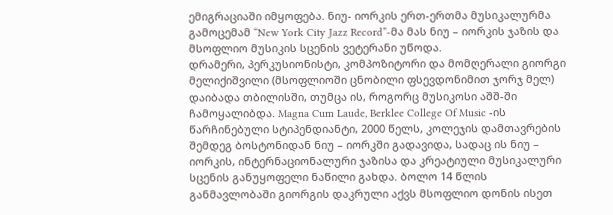ემიგრაციაში იმყოფება. ნიუ- იორკის ერთ-ერთმა მუსიკალურმა გამოცემამ “New York City Jazz Record”-მა მას ნიუ – იორკის ჯაზის და მსოფლიო მუსიკის სცენის ვეტერანი უწოდა.
დრამერი, პერკუსიონისტი, კომპოზიტორი და მომღერალი გიორგი მელიქიშვილი (მსოფლიოში ცნობილი ფსევდონიმით ჯორჯ მელ) დაიბადა თბილისში, თუმცა ის, როგორც მუსიკოსი აშშ-ში ჩამოყალიბდა. Magna Cum Laude, Berklee College Of Music -ის წარჩინებული სტიპენდიანტი, 2000 წელს, კოლეჯის დამთავრების შემდეგ ბოსტონიდან ნიუ – იორკში გადავიდა, სადაც ის ნიუ – იორკის, ინტერნაციონალური ჯაზისა და კრეატიული მუსიკალური სცენის განუყოფელი ნაწილი გახდა. ბოლო 14 წლის განმავლობაში გიორგის დაკრული აქვს მსოფლიო დონის ისეთ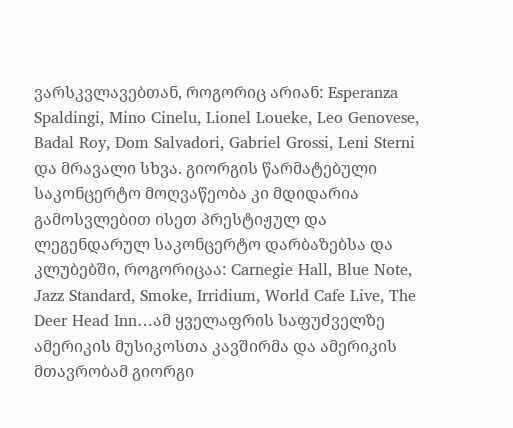ვარსკვლავებთან, როგორიც არიან: Esperanza Spaldingi, Mino Cinelu, Lionel Loueke, Leo Genovese, Badal Roy, Dom Salvadori, Gabriel Grossi, Leni Sterni და მრავალი სხვა. გიორგის წარმატებული საკონცერტო მოღვაწეობა კი მდიდარია გამოსვლებით ისეთ პრესტიჟულ და ლეგენდარულ საკონცერტო დარბაზებსა და კლუბებში, როგორიცაა: Carnegie Hall, Blue Note, Jazz Standard, Smoke, Irridium, World Cafe Live, The Deer Head Inn…ამ ყველაფრის საფუძველზე ამერიკის მუსიკოსთა კავშირმა და ამერიკის მთავრობამ გიორგი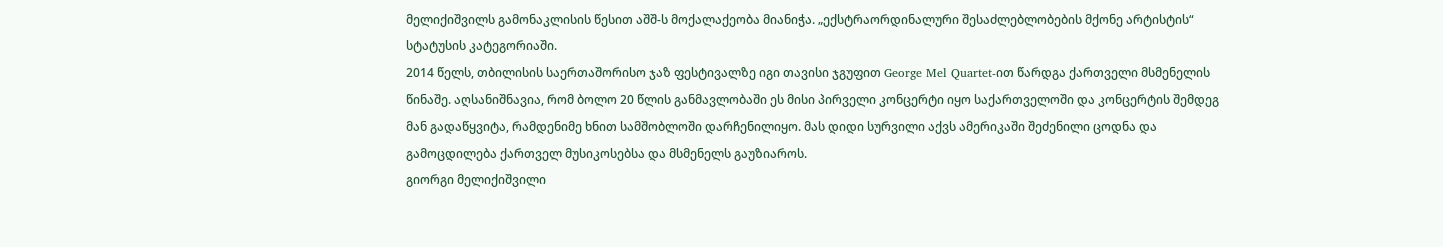მელიქიშვილს გამონაკლისის წესით აშშ-ს მოქალაქეობა მიანიჭა. „ექსტრაორდინალური შესაძლებლობების მქონე არტისტის“ სტატუსის კატეგორიაში.
2014 წელს, თბილისის საერთაშორისო ჯაზ ფესტივალზე იგი თავისი ჯგუფით George Mel Quartet-ით წარდგა ქართველი მსმენელის წინაშე. აღსანიშნავია, რომ ბოლო 20 წლის განმავლობაში ეს მისი პირველი კონცერტი იყო საქართველოში და კონცერტის შემდეგ მან გადაწყვიტა, რამდენიმე ხნით სამშობლოში დარჩენილიყო. მას დიდი სურვილი აქვს ამერიკაში შეძენილი ცოდნა და გამოცდილება ქართველ მუსიკოსებსა და მსმენელს გაუზიაროს.
გიორგი მელიქიშვილი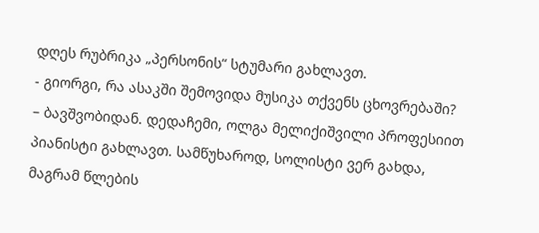დღეს რუბრიკა „პერსონის“ სტუმარი გახლავთ.
- გიორგი, რა ასაკში შემოვიდა მუსიკა თქვენს ცხოვრებაში?
– ბავშვობიდან. დედაჩემი, ოლგა მელიქიშვილი პროფესიით პიანისტი გახლავთ. სამწუხაროდ, სოლისტი ვერ გახდა, მაგრამ წლების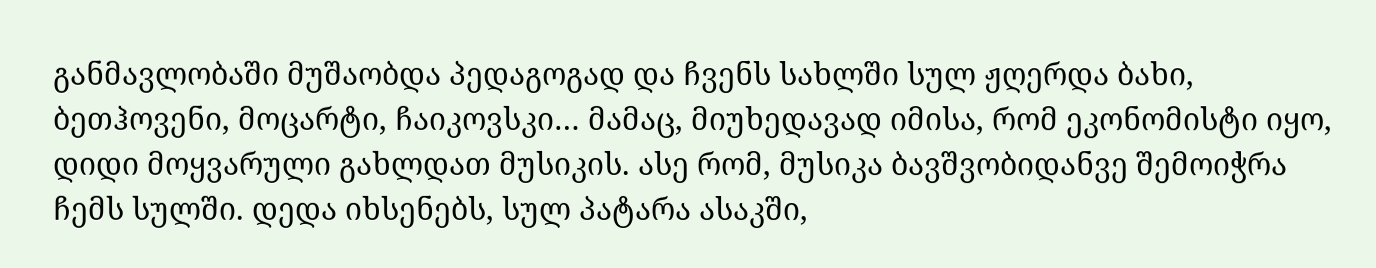განმავლობაში მუშაობდა პედაგოგად და ჩვენს სახლში სულ ჟღერდა ბახი, ბეთჰოვენი, მოცარტი, ჩაიკოვსკი… მამაც, მიუხედავად იმისა, რომ ეკონომისტი იყო, დიდი მოყვარული გახლდათ მუსიკის. ასე რომ, მუსიკა ბავშვობიდანვე შემოიჭრა ჩემს სულში. დედა იხსენებს, სულ პატარა ასაკში,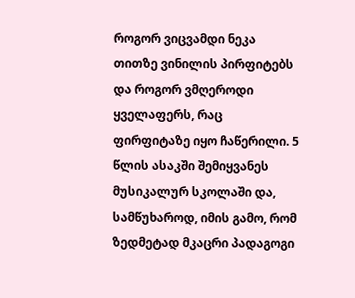როგორ ვიცვამდი ნეკა თითზე ვინილის პირფიტებს და როგორ ვმღეროდი ყველაფერს, რაც ფირფიტაზე იყო ჩაწერილი. 5 წლის ასაკში შემიყვანეს მუსიკალურ სკოლაში და, სამწუხაროდ, იმის გამო, რომ ზედმეტად მკაცრი პადაგოგი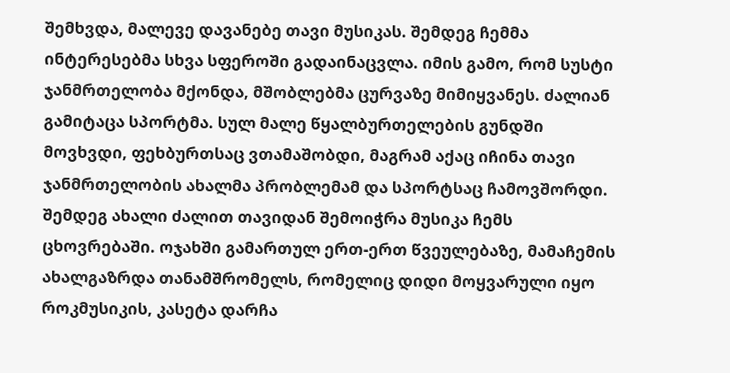შემხვდა, მალევე დავანებე თავი მუსიკას. შემდეგ ჩემმა ინტერესებმა სხვა სფეროში გადაინაცვლა. იმის გამო, რომ სუსტი ჯანმრთელობა მქონდა, მშობლებმა ცურვაზე მიმიყვანეს. ძალიან გამიტაცა სპორტმა. სულ მალე წყალბურთელების გუნდში მოვხვდი, ფეხბურთსაც ვთამაშობდი, მაგრამ აქაც იჩინა თავი ჯანმრთელობის ახალმა პრობლემამ და სპორტსაც ჩამოვშორდი. შემდეგ ახალი ძალით თავიდან შემოიჭრა მუსიკა ჩემს ცხოვრებაში. ოჯახში გამართულ ერთ-ერთ წვეულებაზე, მამაჩემის ახალგაზრდა თანამშრომელს, რომელიც დიდი მოყვარული იყო როკმუსიკის, კასეტა დარჩა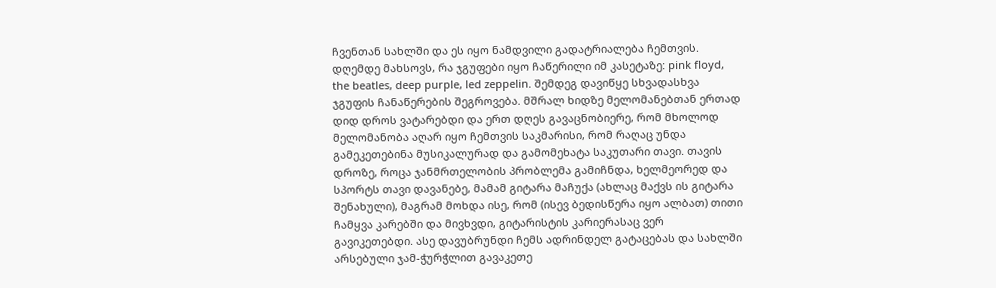ჩვენთან სახლში და ეს იყო ნამდვილი გადატრიალება ჩემთვის. დღემდე მახსოვს, რა ჯგუფები იყო ჩაწერილი იმ კასეტაზე: pink floyd, the beatles, deep purple, led zeppelin. შემდეგ დავიწყე სხვადასხვა ჯგუფის ჩანაწერების შეგროვება. მშრალ ხიდზე მელომანებთან ერთად დიდ დროს ვატარებდი და ერთ დღეს გავაცნობიერე, რომ მხოლოდ მელომანობა აღარ იყო ჩემთვის საკმარისი, რომ რაღაც უნდა გამეკეთებინა მუსიკალურად და გამომეხატა საკუთარი თავი. თავის დროზე, როცა ჯანმრთელობის პრობლემა გამიჩნდა, ხელმეორედ და სპორტს თავი დავანებე, მამამ გიტარა მაჩუქა (ახლაც მაქვს ის გიტარა შენახული), მაგრამ მოხდა ისე, რომ (ისევ ბედისწერა იყო ალბათ) თითი ჩამყვა კარებში და მივხვდი, გიტარისტის კარიერასაც ვერ გავიკეთებდი. ასე დავუბრუნდი ჩემს ადრინდელ გატაცებას და სახლში არსებული ჯამ-ჭურჭლით გავაკეთე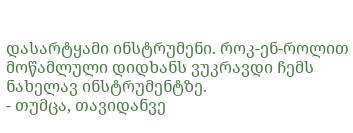დასარტყამი ინსტრუმენი. როკ-ენ-როლით მოწამლული დიდხანს ვუკრავდი ჩემს ნახელავ ინსტრუმენტზე.
- თუმცა, თავიდანვე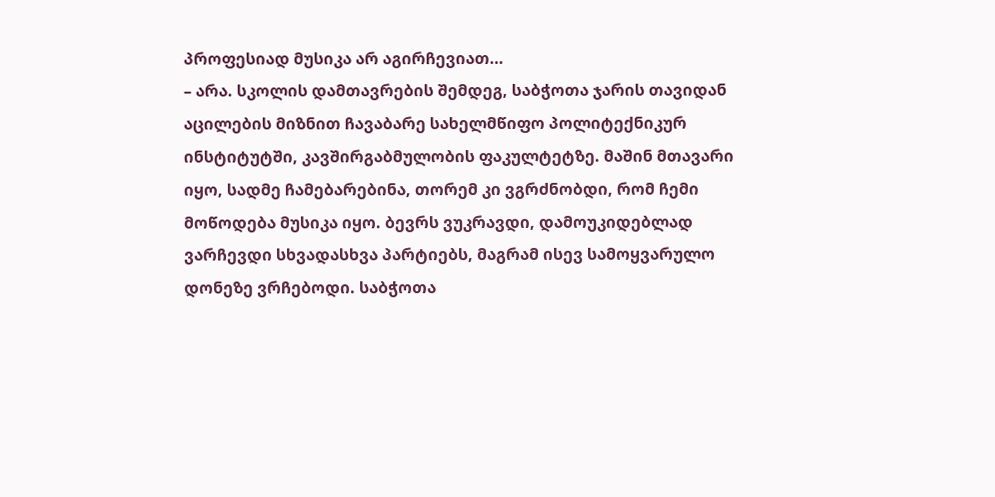პროფესიად მუსიკა არ აგირჩევიათ…
– არა. სკოლის დამთავრების შემდეგ, საბჭოთა ჯარის თავიდან აცილების მიზნით ჩავაბარე სახელმწიფო პოლიტექნიკურ ინსტიტუტში, კავშირგაბმულობის ფაკულტეტზე. მაშინ მთავარი იყო, სადმე ჩამებარებინა, თორემ კი ვგრძნობდი, რომ ჩემი მოწოდება მუსიკა იყო. ბევრს ვუკრავდი, დამოუკიდებლად ვარჩევდი სხვადასხვა პარტიებს, მაგრამ ისევ სამოყვარულო დონეზე ვრჩებოდი. საბჭოთა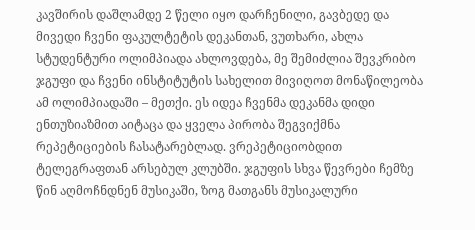კავშირის დაშლამდე 2 წელი იყო დარჩენილი, გავბედე და მივედი ჩვენი ფაკულტეტის დეკანთან, ვუთხარი, ახლა სტუდენტური ოლიმპიადა ახლოვდება, მე შემიძლია შევკრიბო ჯგუფი და ჩვენი ინსტიტუტის სახელით მივიღოთ მონაწილეობა ამ ოლიმპიადაში – მეთქი. ეს იდეა ჩვენმა დეკანმა დიდი ენთუზიაზმით აიტაცა და ყველა პირობა შეგვიქმნა რეპეტიციების ჩასატარებლად. ვრეპეტიციობდით ტელეგრაფთან არსებულ კლუბში. ჯგუფის სხვა წევრები ჩემზე წინ აღმოჩნდნენ მუსიკაში, ზოგ მათგანს მუსიკალური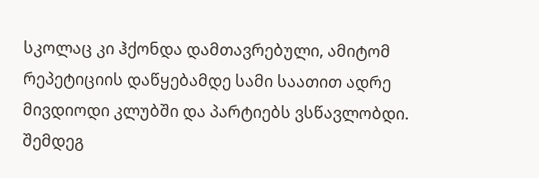სკოლაც კი ჰქონდა დამთავრებული, ამიტომ რეპეტიციის დაწყებამდე სამი საათით ადრე მივდიოდი კლუბში და პარტიებს ვსწავლობდი. შემდეგ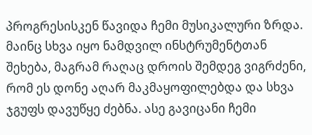პროგრესისკენ წავიდა ჩემი მუსიკალური ზრდა. მაინც სხვა იყო ნამდვილ ინსტრუმენტთან შეხება, მაგრამ რაღაც დროის შემდეგ ვიგრძენი, რომ ეს დონე აღარ მაკმაყოფილებდა და სხვა ჯგუფს დავუწყე ძებნა. ასე გავიცანი ჩემი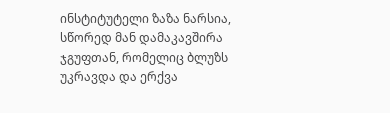ინსტიტუტელი ზაზა ნარსია, სწორედ მან დამაკავშირა ჯგუფთან, რომელიც ბლუზს უკრავდა და ერქვა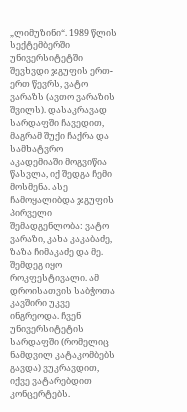„ლიმუზინი“. 1989 წლის სექტემბერში უნივერსიტეტში შევხვდი ჯგუფის ერთ-ერთ წევრს, ვატო ვარაზს (ავთო ვარაზის შვილს). დასაკრავად სარდაფში ჩავედით, მაგრამ შუქი ჩაქრა და სამხატვრო აკადემიაში მოგვიწია წასვლა, იქ შედგა ჩემი მოსმენა. ასე ჩამოყალიბდა ჯგუფის პირველი შემადგენლობა: ვატო ვარაზი, კახა კაკაბაძე, ზაზა ჩიმაკაძე და მე. შემდეგ იყო როკფესტივალი. ამ დროისათვის საბჭოთა კავშირი უკვე ინგრეოდა. ჩვენ უნივერსიტეტის სარდაფში (რომელიც ნამდვილ კატაკომბებს გავდა) ვუკრავდით, იქვე ვატარებდით კონცერტებს.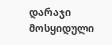დარაჯი მოსყიდული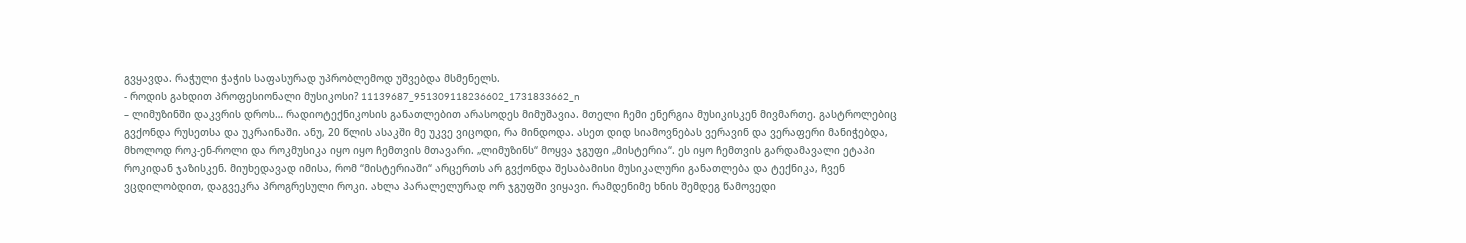გვყავდა. რაჭული ჭაჭის საფასურად უპრობლემოდ უშვებდა მსმენელს.
- როდის გახდით პროფესიონალი მუსიკოსი? 11139687_951309118236602_1731833662_n
– ლიმუზინში დაკვრის დროს… რადიოტექნიკოსის განათლებით არასოდეს მიმუშავია. მთელი ჩემი ენერგია მუსიკისკენ მივმართე. გასტროლებიც გვქონდა რუსეთსა და უკრაინაში. ანუ, 20 წლის ასაკში მე უკვე ვიცოდი, რა მინდოდა. ასეთ დიდ სიამოვნებას ვერავინ და ვერაფერი მანიჭებდა, მხოლოდ როკ-ენ-როლი და როკმუსიკა იყო იყო ჩემთვის მთავარი. „ლიმუზინს“ მოყვა ჯგუფი „მისტერია“. ეს იყო ჩემთვის გარდამავალი ეტაპი როკიდან ჯაზისკენ. მიუხედავად იმისა, რომ “მისტერიაში“ არცერთს არ გვქონდა შესაბამისი მუსიკალური განათლება და ტექნიკა, ჩვენ ვცდილობდით, დაგვეკრა პროგრესული როკი. ახლა პარალელურად ორ ჯგუფში ვიყავი. რამდენიმე ხნის შემდეგ წამოვედი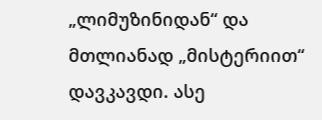„ლიმუზინიდან“ და მთლიანად „მისტერიით“ დავკავდი. ასე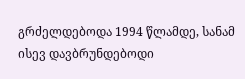გრძელდებოდა 1994 წლამდე, სანამ ისევ დავბრუნდებოდი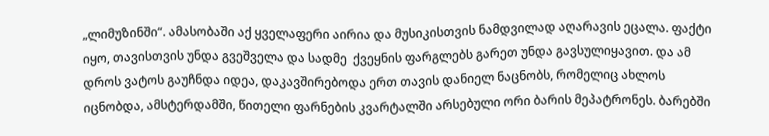„ლიმუზინში“. ამასობაში აქ ყველაფერი აირია და მუსიკისთვის ნამდვილად აღარავის ეცალა. ფაქტი იყო, თავისთვის უნდა გვეშველა და სადმე  ქვეყნის ფარგლებს გარეთ უნდა გავსულიყავით. და ამ დროს ვატოს გაუჩნდა იდეა, დაკავშირებოდა ერთ თავის დანიელ ნაცნობს, რომელიც ახლოს იცნობდა, ამსტერდამში, წითელი ფარნების კვარტალში არსებული ორი ბარის მეპატრონეს. ბარებში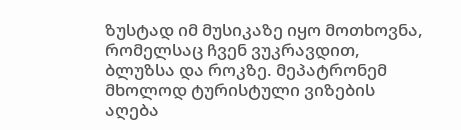ზუსტად იმ მუსიკაზე იყო მოთხოვნა, რომელსაც ჩვენ ვუკრავდით, ბლუზსა და როკზე. მეპატრონემ მხოლოდ ტურისტული ვიზების აღება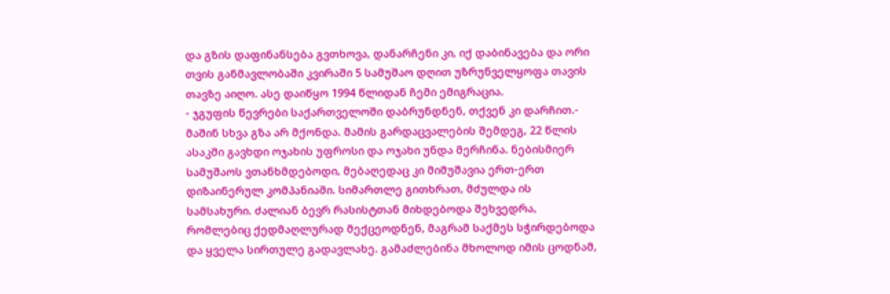და გზის დაფინანსება გვთხოვა, დანარჩენი კი, იქ დაბინავება და ორი თვის განმავლობაში კვირაში 5 სამუშაო დღით უზრუნველყოფა თავის თავზე აიღო. ასე დაიწყო 1994 წლიდან ჩემი ემიგრაცია.
- ჯგუფის წევრები საქართველოში დაბრუნდნენ, თქვენ კი დარჩით.- მაშინ სხვა გზა არ მქონდა. მამის გარდაცვალების შემდეგ, 22 წლის ასაკში გავხდი ოჯახის უფროსი და ოჯახი უნდა მერჩინა. ნებისმიერ სამუშაოს ვთანხმდებოდი, მებაღედაც კი მიმუშავია ერთ-ერთ დიზაინერულ კომპანიაში. სიმართლე გითხრათ, მძულდა ის სამსახური. ძალიან ბევრ რასისტთან მიხდებოდა შეხვედრა, რომლებიც ქედმაღლურად მექცეოდნენ, მაგრამ საქმეს სჭირდებოდა და ყველა სირთულე გადავლახე. გამაძლებინა მხოლოდ იმის ცოდნამ,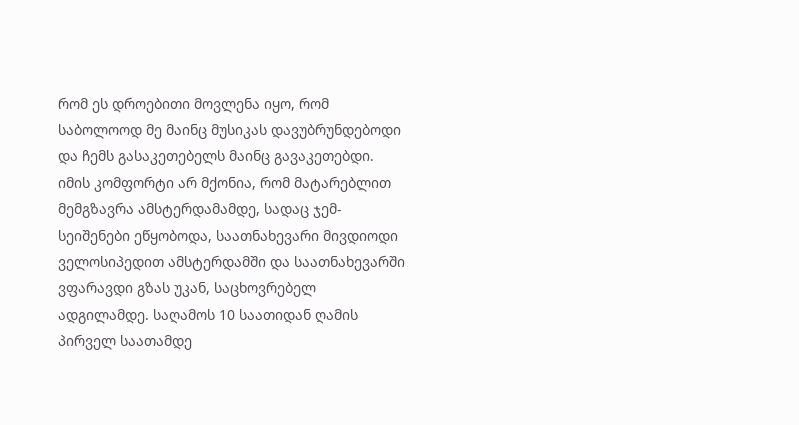რომ ეს დროებითი მოვლენა იყო, რომ საბოლოოდ მე მაინც მუსიკას დავუბრუნდებოდი და ჩემს გასაკეთებელს მაინც გავაკეთებდი. იმის კომფორტი არ მქონია, რომ მატარებლით მემგზავრა ამსტერდამამდე, სადაც ჯემ-სეიშენები ეწყობოდა, საათნახევარი მივდიოდი ველოსიპედით ამსტერდამში და საათნახევარში ვფარავდი გზას უკან, საცხოვრებელ ადგილამდე. საღამოს 10 საათიდან ღამის პირველ საათამდე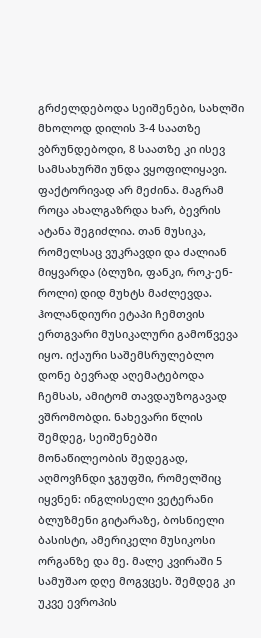გრძელდებოდა სეიშენები, სახლში მხოლოდ დილის 3-4 საათზე ვბრუნდებოდი, 8 საათზე კი ისევ სამსახურში უნდა ვყოფილიყავი. ფაქტორივად არ მეძინა. მაგრამ როცა ახალგაზრდა ხარ, ბევრის ატანა შეგიძლია. თან მუსიკა, რომელსაც ვუკრავდი და ძალიან მიყვარდა (ბლუზი, ფანკი, როკ-ენ-როლი) დიდ მუხტს მაძლევდა. ჰოლანდიური ეტაპი ჩემთვის ერთგვარი მუსიკალური გამოწვევა იყო. იქაური საშემსრულებლო დონე ბევრად აღემატებოდა ჩემსას, ამიტომ თავდაუზოგავად ვშრომობდი. ნახევარი წლის შემდეგ, სეიშენებში მონაწილეობის შედეგად, აღმოვჩნდი ჯგუფში, რომელშიც იყვნენ: ინგლისელი ვეტერანი ბლუზმენი გიტარაზე, ბოსნიელი ბასისტი, ამერიკელი მუსიკოსი ორგანზე და მე. მალე კვირაში 5 სამუშაო დღე მოგვცეს. შემდეგ კი უკვე ევროპის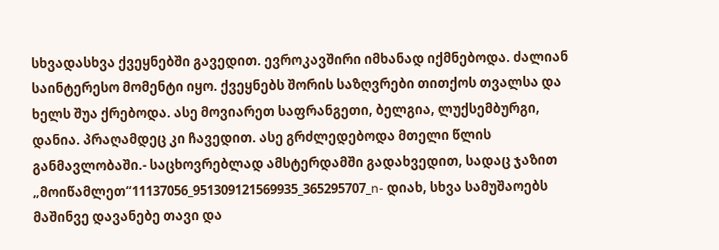სხვადასხვა ქვეყნებში გავედით. ევროკავშირი იმხანად იქმნებოდა. ძალიან საინტერესო მომენტი იყო. ქვეყნებს შორის საზღვრები თითქოს თვალსა და ხელს შუა ქრებოდა. ასე მოვიარეთ საფრანგეთი, ბელგია, ლუქსემბურგი, დანია. პრაღამდეც კი ჩავედით. ასე გრძლედებოდა მთელი წლის განმავლობაში.- საცხოვრებლად ამსტერდამში გადახვედით, სადაც ჯაზით „მოიწამლეთ“11137056_951309121569935_365295707_n- დიახ, სხვა სამუშაოებს მაშინვე დავანებე თავი და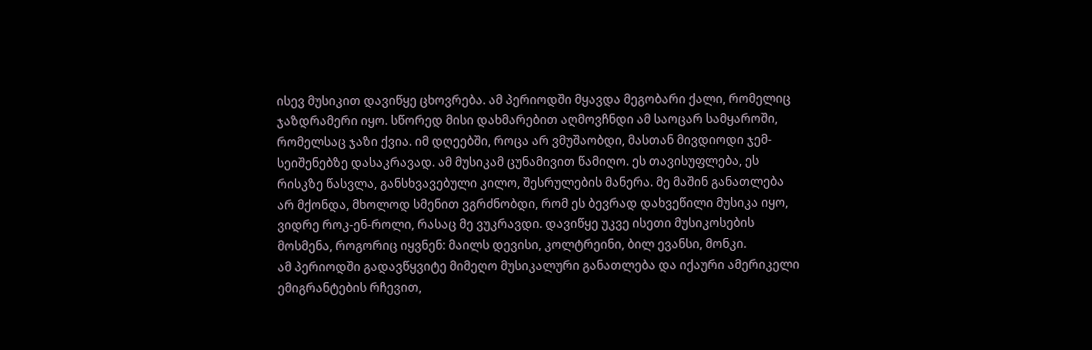ისევ მუსიკით დავიწყე ცხოვრება. ამ პერიოდში მყავდა მეგობარი ქალი, რომელიც ჯაზდრამერი იყო. სწორედ მისი დახმარებით აღმოვჩნდი ამ საოცარ სამყაროში, რომელსაც ჯაზი ქვია. იმ დღეებში, როცა არ ვმუშაობდი, მასთან მივდიოდი ჯემ- სეიშენებზე დასაკრავად. ამ მუსიკამ ცუნამივით წამიღო. ეს თავისუფლება, ეს რისკზე წასვლა, განსხვავებული კილო, შესრულების მანერა. მე მაშინ განათლება არ მქონდა, მხოლოდ სმენით ვგრძნობდი, რომ ეს ბევრად დახვეწილი მუსიკა იყო, ვიდრე როკ-ენ-როლი, რასაც მე ვუკრავდი. დავიწყე უკვე ისეთი მუსიკოსების მოსმენა, როგორიც იყვნენ: მაილს დევისი, კოლტრეინი, ბილ ევანსი, მონკი.
ამ პერიოდში გადავწყვიტე მიმეღო მუსიკალური განათლება და იქაური ამერიკელი ემიგრანტების რჩევით,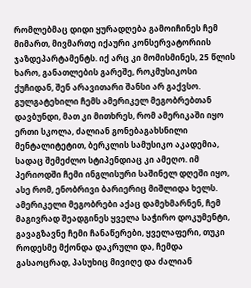რომლებმაც დიდი ყურადღება გამოიჩინეს ჩემ მიმართ, მივმართე იქაური კონსერვატორიის ჯაზდეპარტამენტს. იქ არც კი მომისმინეს, 25 წლის ხარო, განათლების გარეშე, როკმუსიკოსი ქუჩიდან, შენ არავითარი შანსი არ გაქვსო. გულგატეხილი ჩემს ამერიკელ მეგობრებთან დავბუნდი, მათ კი მითხრეს, რომ ამერიკაში იყო ერთი სკოლა, ძალიან გონებაგახსნილი მენტალიტეტით, ბერკლის სამუსიკო აკადემია, სადაც შემეძლო სტიპენდიაც კი ამეღო. იმ პერიოდში ჩემი ინგლისური საშინელ დღეში იყო, ასე რომ, ენობრივი ბარიერიც მიშლიდა ხელს. ამერიკელი მეგობრები აქაც დამეხმარნენ, ჩემ მაგივრად შეადგინეს ყველა საჭირო დოკუმენტი, გავაგზავნე ჩემი ჩანაწერები, ყველაფერი, თუკი როდესმე მქონდა დაკრული და, ჩემდა გასაოცრად, პასუხიც მივიღე და ძალიან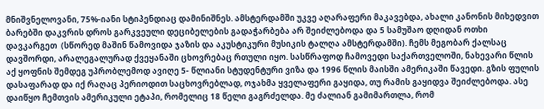მნიშვნელოვანი, 75%-იანი სტიპენდიაც დამინიშნეს. ამსტერდამში უკვე აღარაფერი მაკავებდა, ახალი კანონის მიხედვით ბარებში დაკვრის დროს გარკვეული დეციბელების გადაჭარბება არ შეიძლებოდა და 5 სამუშაო დღიდან ოთხი დავკარგეთ  (სწორედ მაშინ წამოვიდა ჯაზის და აკუსტიკური მუსიკის ტალღა ამსტერდამში). ჩემს მეგობარ ქალსაც დავშორდი, არალეგალურად ქვეყანაში ცხოვრებაც რთული იყო. სასწრაფოდ ჩამოვედი საქართველოში, ნახევარი წლის აქ ყოფნის შემდეგ უპრობლემოდ ავიღე 5- წლიანი სტუდენტური ვიზა და 1996 წლის მაისში ამერიკაში წავედი. გზის ფულის დასაფარად და იქ რაღაც პერიოდით საცხოვრებლად, ოჯახმა ყველაფერი გაყიდა, თუ რამის გაყიდვა შეიძლებოდა. ასე დაიწყო ჩემთვის ამერიკული ეტაპი, რომელიც 18 წელი გაგრძელდა. მე ძალიან გამიმართლა, რომ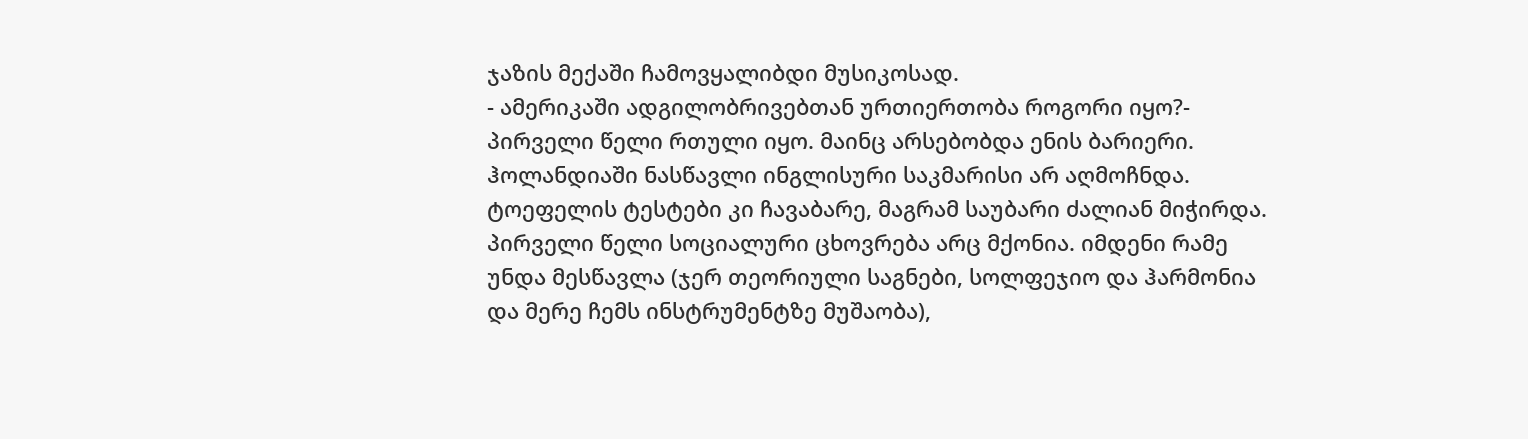ჯაზის მექაში ჩამოვყალიბდი მუსიკოსად.
- ამერიკაში ადგილობრივებთან ურთიერთობა როგორი იყო?- პირველი წელი რთული იყო. მაინც არსებობდა ენის ბარიერი. ჰოლანდიაში ნასწავლი ინგლისური საკმარისი არ აღმოჩნდა. ტოეფელის ტესტები კი ჩავაბარე, მაგრამ საუბარი ძალიან მიჭირდა. პირველი წელი სოციალური ცხოვრება არც მქონია. იმდენი რამე უნდა მესწავლა (ჯერ თეორიული საგნები, სოლფეჯიო და ჰარმონია და მერე ჩემს ინსტრუმენტზე მუშაობა),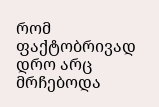რომ ფაქტობრივად დრო არც მრჩებოდა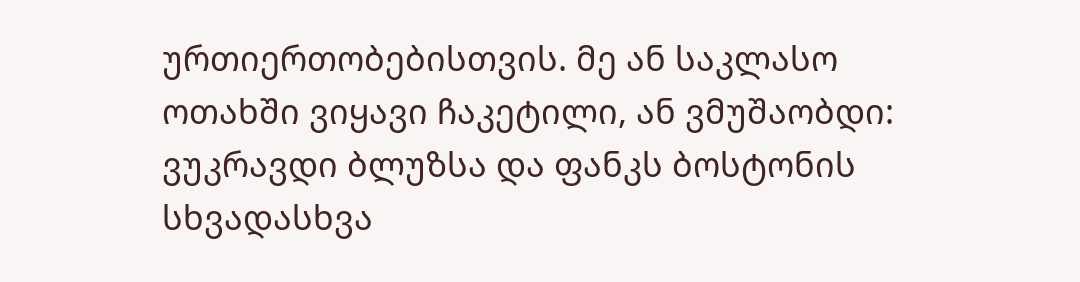ურთიერთობებისთვის. მე ან საკლასო ოთახში ვიყავი ჩაკეტილი, ან ვმუშაობდი: ვუკრავდი ბლუზსა და ფანკს ბოსტონის სხვადასხვა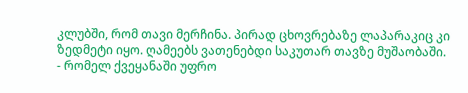კლუბში, რომ თავი მერჩინა. პირად ცხოვრებაზე ლაპარაკიც კი ზედმეტი იყო. ღამეებს ვათენებდი საკუთარ თავზე მუშაობაში.
- რომელ ქვეყანაში უფრო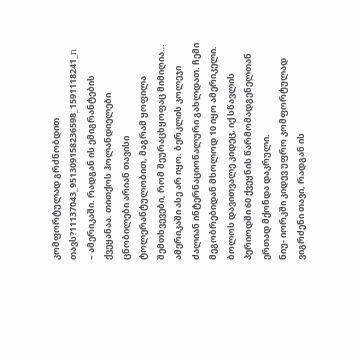კომფორტულად გრძნობდით თავს?11137043_951309158236598_1591118241_n
– ამერიკაში. რადგან ის ემიგრანტების ქვეყანაა. თითქოს ჰოლანდიელები ცნობილები არიან თავისი ტოლერანტულობით, მაგრამ ყოფილა შემთხვევები, რომ შეურაცხყოფაც მიმიღია… ამერიკაში ასე არ იყო. ბერკლის კოლეჯი ძალიან ინტერნაციონალური გახლდათ. ჩემი მეგობრებიდან მხოლოდ 10 იყო ამერიკელი. ბოლოს დავითვალე კიდეც, იქ სწავლის პერიოდში 60 ქვეყნის წარმომადგენელთან ერთად მქონდა დაკრული.
ნიუ- იორკში კიდევ უფრო კომფორტულად ვიგრძენი თავი, რადგან ის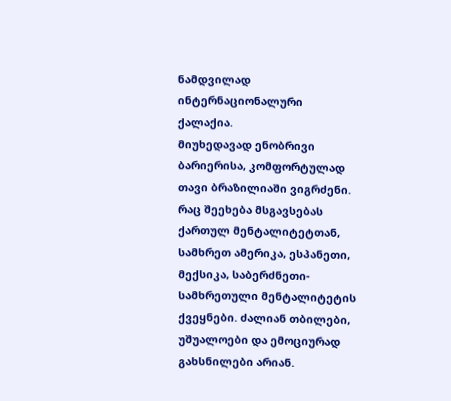ნამდვილად ინტერნაციონალური ქალაქია.
მიუხედავად ენობრივი ბარიერისა, კომფორტულად თავი ბრაზილიაში ვიგრძენი.
რაც შეეხება მსგავსებას ქართულ მენტალიტეტთან, სამხრეთ ამერიკა, ესპანეთი, მექსიკა, საბერძნეთი- სამხრეთული მენტალიტეტის ქვეყნები. ძალიან თბილები, უშუალოები და ემოციურად გახსნილები არიან.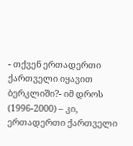- თქვენ ერთადერთი ქართველი იყავით ბერკლიში?- იმ დროს (1996-2000) – კი, ერთადერთი ქართველი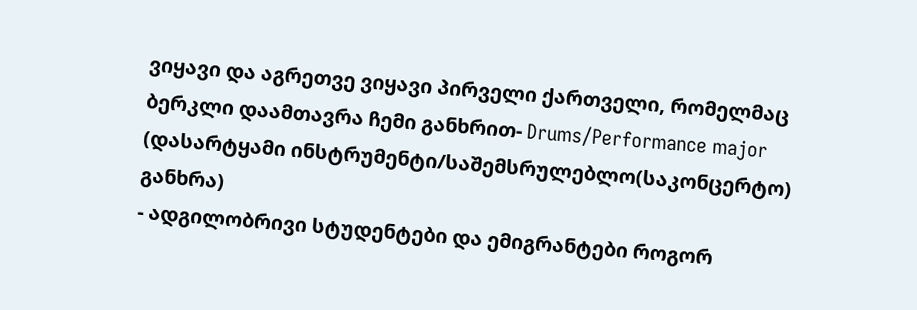ვიყავი და აგრეთვე ვიყავი პირველი ქართველი, რომელმაც ბერკლი დაამთავრა ჩემი განხრით- Drums/Performance major (დასარტყამი ინსტრუმენტი/საშემსრულებლო(საკონცერტო) განხრა)
- ადგილობრივი სტუდენტები და ემიგრანტები როგორ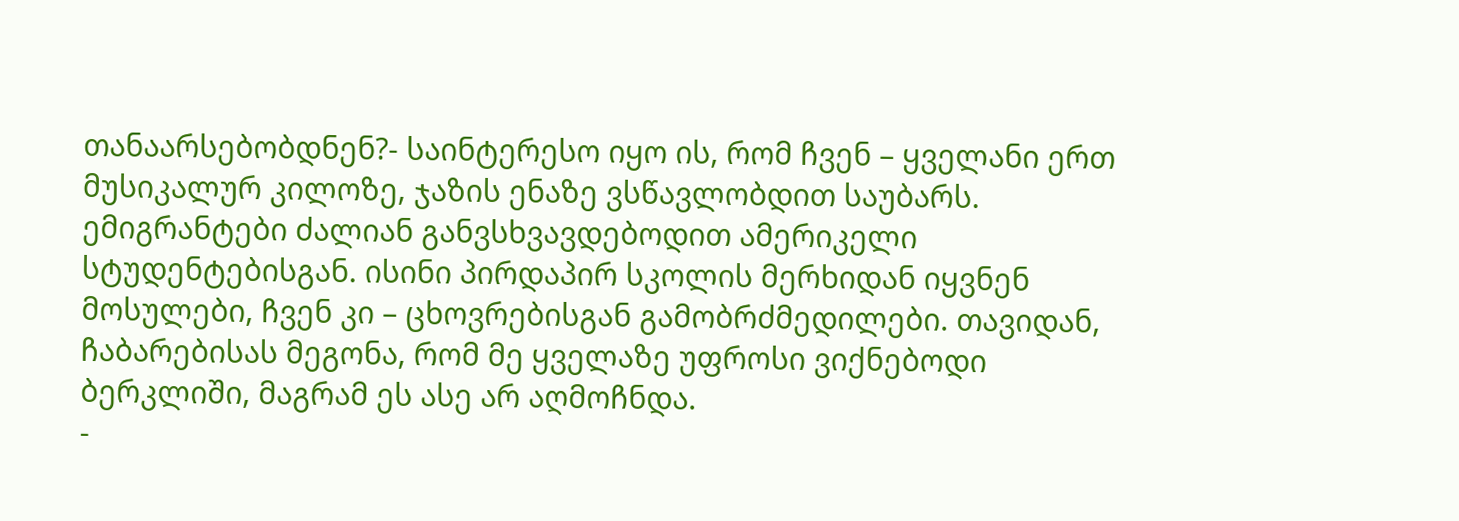თანაარსებობდნენ?- საინტერესო იყო ის, რომ ჩვენ – ყველანი ერთ მუსიკალურ კილოზე, ჯაზის ენაზე ვსწავლობდით საუბარს. ემიგრანტები ძალიან განვსხვავდებოდით ამერიკელი სტუდენტებისგან. ისინი პირდაპირ სკოლის მერხიდან იყვნენ მოსულები, ჩვენ კი – ცხოვრებისგან გამობრძმედილები. თავიდან, ჩაბარებისას მეგონა, რომ მე ყველაზე უფროსი ვიქნებოდი ბერკლიში, მაგრამ ეს ასე არ აღმოჩნდა.
-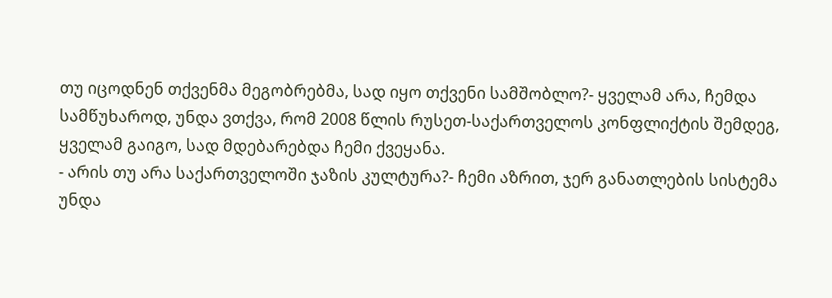თუ იცოდნენ თქვენმა მეგობრებმა, სად იყო თქვენი სამშობლო?- ყველამ არა, ჩემდა სამწუხაროდ, უნდა ვთქვა, რომ 2008 წლის რუსეთ-საქართველოს კონფლიქტის შემდეგ, ყველამ გაიგო, სად მდებარებდა ჩემი ქვეყანა.
- არის თუ არა საქართველოში ჯაზის კულტურა?- ჩემი აზრით, ჯერ განათლების სისტემა უნდა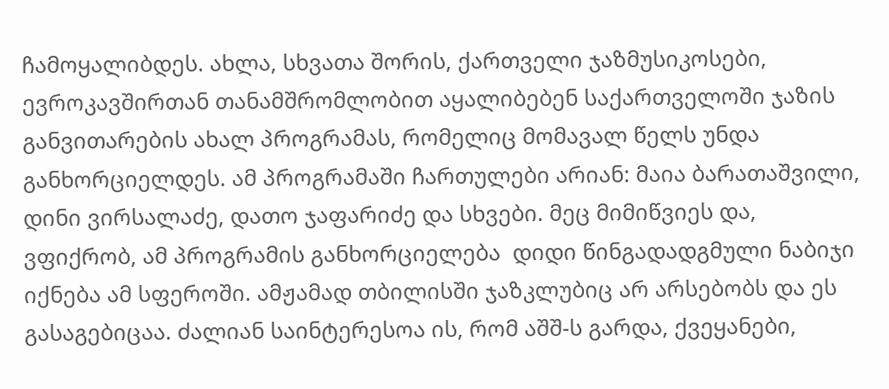ჩამოყალიბდეს. ახლა, სხვათა შორის, ქართველი ჯაზმუსიკოსები, ევროკავშირთან თანამშრომლობით აყალიბებენ საქართველოში ჯაზის განვითარების ახალ პროგრამას, რომელიც მომავალ წელს უნდა განხორციელდეს. ამ პროგრამაში ჩართულები არიან: მაია ბარათაშვილი, დინი ვირსალაძე, დათო ჯაფარიძე და სხვები. მეც მიმიწვიეს და, ვფიქრობ, ამ პროგრამის განხორციელება  დიდი წინგადადგმული ნაბიჯი იქნება ამ სფეროში. ამჟამად თბილისში ჯაზკლუბიც არ არსებობს და ეს გასაგებიცაა. ძალიან საინტერესოა ის, რომ აშშ-ს გარდა, ქვეყანები,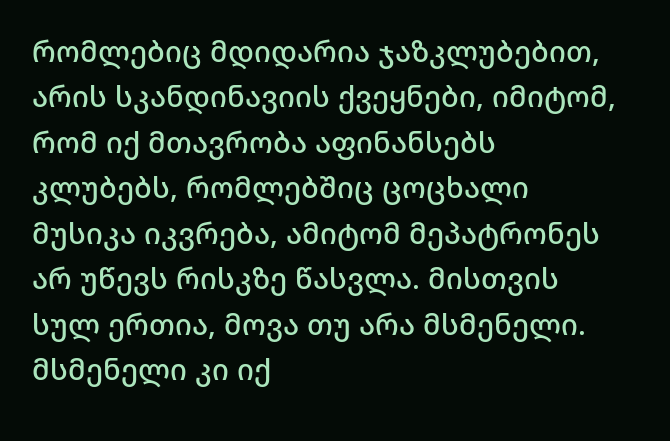რომლებიც მდიდარია ჯაზკლუბებით, არის სკანდინავიის ქვეყნები, იმიტომ, რომ იქ მთავრობა აფინანსებს კლუბებს, რომლებშიც ცოცხალი მუსიკა იკვრება, ამიტომ მეპატრონეს არ უწევს რისკზე წასვლა. მისთვის სულ ერთია, მოვა თუ არა მსმენელი. მსმენელი კი იქ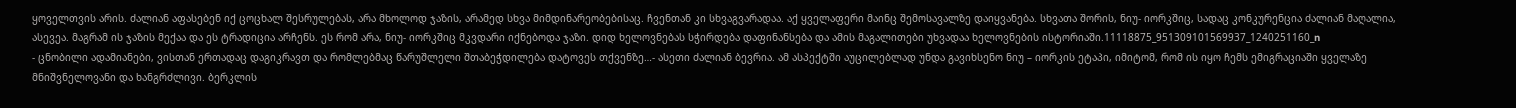ყოველთვის არის. ძალიან აფასებენ იქ ცოცხალ შესრულებას, არა მხოლოდ ჯაზის, არამედ სხვა მიმდინარეობებისაც. ჩვენთან კი სხვაგვარადაა. აქ ყველაფერი მაინც შემოსავალზე დაიყვანება. სხვათა შორის, ნიუ- იორკშიც, სადაც კონკურენცია ძალიან მაღალია, ასევეა. მაგრამ ის ჯაზის მექაა და ეს ტრადიცია არჩენს. ეს რომ არა, ნიუ- იორკშიც მკვდარი იქნებოდა ჯაზი. დიდ ხელოვნებას სჭირდება დაფინანსება და ამის მაგალითები უხვადაა ხელოვნების ისტორიაში.11118875_951309101569937_1240251160_n
- ცნობილი ადამიანები, ვისთან ერთადაც დაგიკრავთ და რომლებმაც წარუშლელი შთაბეჭდილება დატოვეს თქვენზე…- ასეთი ძალიან ბევრია. ამ ასპექტში აუცილებლად უნდა გავიხსენო ნიუ – იორკის ეტაპი, იმიტომ, რომ ის იყო ჩემს ემიგრაციაში ყველაზე მნიშვნელოვანი და ხანგრძლივი. ბერკლის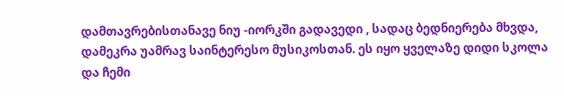დამთავრებისთანავე ნიუ -იორკში გადავედი , სადაც ბედნიერება მხვდა, დამეკრა უამრავ საინტერესო მუსიკოსთან. ეს იყო ყველაზე დიდი სკოლა და ჩემი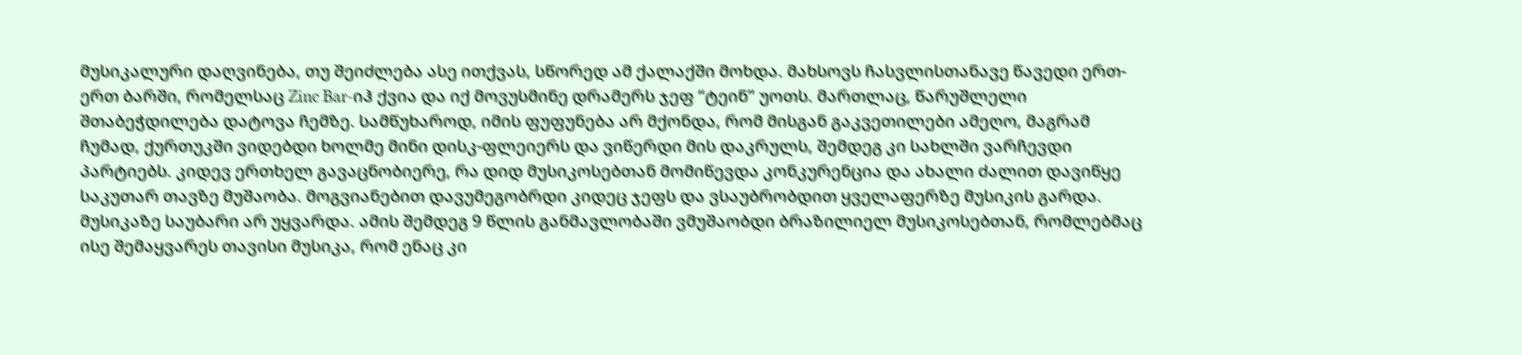მუსიკალური დაღვინება, თუ შეიძლება ასე ითქვას, სწორედ ამ ქალაქში მოხდა. მახსოვს ჩასვლისთანავე წავედი ერთ-ერთ ბარში, რომელსაც Zinc Bar-იჰ ქვია და იქ მოვუსმინე დრამერს ჯეფ “ტეინ” უოთს. მართლაც, წარუშლელი შთაბეჭდილება დატოვა ჩემზე. სამწუხაროდ, იმის ფუფუნება არ მქონდა, რომ მისგან გაკვეთილები ამეღო, მაგრამ ჩუმად, ქურთუკში ვიდებდი ხოლმე მინი დისკ-ფლეიერს და ვიწერდი მის დაკრულს, შემდეგ კი სახლში ვარჩევდი პარტიებს. კიდევ ერთხელ გავაცნობიერე, რა დიდ მუსიკოსებთან მომიწევდა კონკურენცია და ახალი ძალით დავიწყე საკუთარ თავზე მუშაობა. მოგვიანებით დავუმეგობრდი კიდეც ჯეფს და ვსაუბრობდით ყველაფერზე მუსიკის გარდა. მუსიკაზე საუბარი არ უყვარდა. ამის შემდეგ 9 წლის განმავლობაში ვმუშაობდი ბრაზილიელ მუსიკოსებთან, რომლებმაც ისე შემაყვარეს თავისი მუსიკა, რომ ენაც კი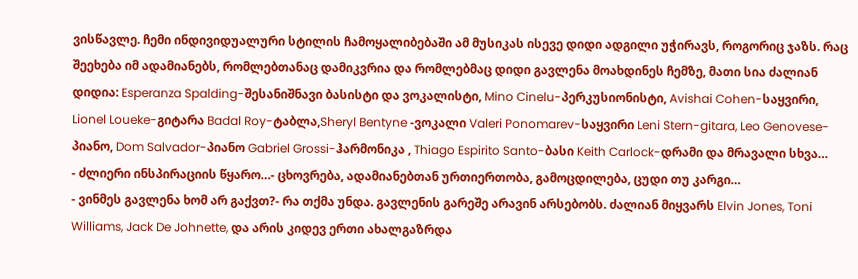ვისწავლე. ჩემი ინდივიდუალური სტილის ჩამოყალიბებაში ამ მუსიკას ისევე დიდი ადგილი უჭირავს, როგორიც ჯაზს. რაც შეეხება იმ ადამიანებს, რომლებთანაც დამიკვრია და რომლებმაც დიდი გავლენა მოახდინეს ჩემზე, მათი სია ძალიან დიდია: Esperanza Spalding-შესანიშნავი ბასისტი და ვოკალისტი, Mino Cinelu-პერკუსიონისტი, Avishai Cohen-საყვირი, Lionel Loueke-გიტარა Badal Roy-ტაბლა,Sheryl Bentyne -ვოკალი Valeri Ponomarev-საყვირი Leni Stern-gitara, Leo Genovese-პიანო, Dom Salvador-პიანო Gabriel Grossi-ჰარმონიკა , Thiago Espirito Santo-ბასი Keith Carlock-დრამი და მრავალი სხვა…
- ძლიერი ინსპირაციის წყარო…- ცხოვრება, ადამიანებთან ურთიერთობა, გამოცდილება, ცუდი თუ კარგი…
- ვინმეს გავლენა ხომ არ გაქვთ?- რა თქმა უნდა. გავლენის გარეშე არავინ არსებობს. ძალიან მიყვარს Elvin Jones, Toni Williams, Jack De Johnette, და არის კიდევ ერთი ახალგაზრდა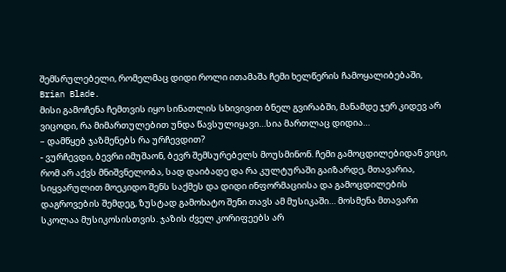შემსრულებელი, რომელმაც დიდი როლი ითამაშა ჩემი ხელწერის ჩამოყალიბებაში, Brian Blade.
მისი გამოჩენა ჩემთვის იყო სინათლის სხივივით ბნელ გვირაბში, მანამდე ჯერ კიდევ არ ვიცოდი, რა მიმართულებით უნდა წავსულიყავი…სია მართლაც დიდია…
– დამწყებ ჯაზმენებს რა ურჩევდით?
- ვურჩევდი, ბევრი იმუშაონ, ბევრ შემსურებელს მოუსმინონ. ჩემი გამოცდილებიდან ვიცი, რომ არ აქვს მნიშვნელობა, სად დაიბადე და რა კულტურაში გაიზარდე, მთავარია, სიყვარულით მოეკიდო შენს საქმეს და დიდი ინფორმაციისა და გამოცდილების დაგროვების შემდეგ, ზუსტად გამოხატო შენი თავს ამ მუსიკაში… მოსმენა მთავარი სკოლაა მუსიკოსისთვის. ჯაზის ძველ კორიფეებს არ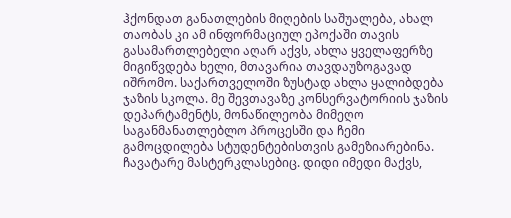ჰქონდათ განათლების მიღების საშუალება, ახალ თაობას კი ამ ინფორმაციულ ეპოქაში თავის გასამართლებელი აღარ აქვს, ახლა ყველაფერზე მიგიწვდება ხელი, მთავარია თავდაუზოგავად იშრომო. საქართველოში ზუსტად ახლა ყალიბდება ჯაზის სკოლა. მე შევთავაზე კონსერვატორიის ჯაზის დეპარტამენტს, მონაწილეობა მიმეღო საგანმანათლებლო პროცესში და ჩემი გამოცდილება სტუდენტებისთვის გამეზიარებინა. ჩავატარე მასტერკლასებიც. დიდი იმედი მაქვს,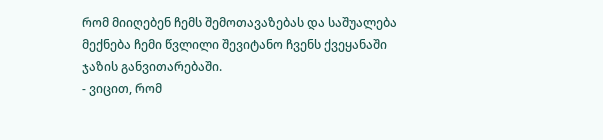რომ მიიღებენ ჩემს შემოთავაზებას და საშუალება მექნება ჩემი წვლილი შევიტანო ჩვენს ქვეყანაში ჯაზის განვითარებაში.
- ვიცით, რომ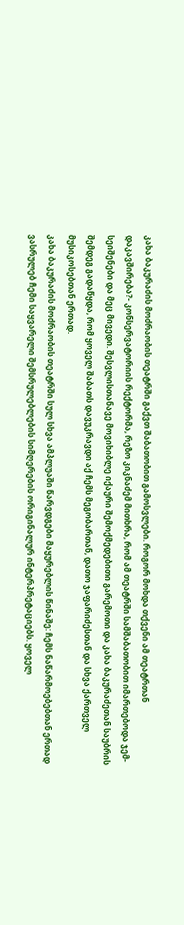კახა ბაკურაძის მოძრაობის თეატრში გაქვთ შაბათობით გამოსვლები. როგორ მოხდა თქვენი ამ თეატრთან დაკავშირება?- კონსერვატორიის რექტორმა, რეზო კიკნაძემ მითხრა, რომ ამ თეატრში სამშაბათობით იმართებოდა ჯემ- სეიშენები და მეც მივედი. შესვლისთანავე მოვიხიბლე იქაური შემოქმედებითი გარემოთი და კახა ბაკურაძეთან საუბრის შემდეგ გადაწყდა, რომ ყოველ შაბათს დავუკრავდი აქ ჩემს მეგობართან, დათო ჯაფარიძესთან და სხვა ქართველ მუსიკოსებთან ერთად.
კახა ბაკურაძის მოძრაობის თეატრში სულ სხვა ამპლუაში წარვდგები მაყურებლის წინაშე: ჩემს ნაწარმოებებთან ერთად ვასრულებ ჩემი საყვარელი შემსრულებლების სიმღერების ორიგინალურ ინტერპრეტაციებს. ყოველ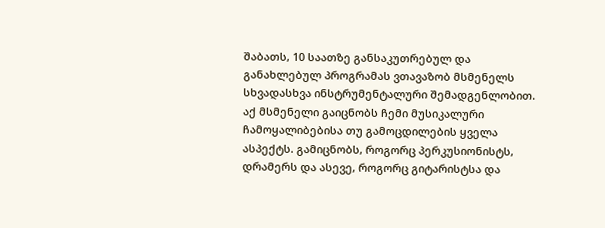შაბათს, 10 საათზე განსაკუთრებულ და განახლებულ პროგრამას ვთავაზობ მსმენელს სხვადასხვა ინსტრუმენტალური შემადგენლობით. აქ მსმენელი გაიცნობს ჩემი მუსიკალური ჩამოყალიბებისა თუ გამოცდილების ყველა ასპექტს. გამიცნობს, როგორც პერკუსიონისტს, დრამერს და ასევე, როგორც გიტარისტსა და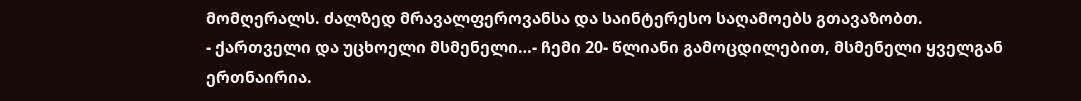მომღერალს. ძალზედ მრავალფეროვანსა და საინტერესო საღამოებს გთავაზობთ.
- ქართველი და უცხოელი მსმენელი…- ჩემი 20- წლიანი გამოცდილებით, მსმენელი ყველგან ერთნაირია.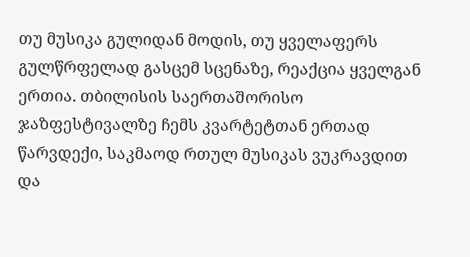თუ მუსიკა გულიდან მოდის, თუ ყველაფერს გულწრფელად გასცემ სცენაზე, რეაქცია ყველგან ერთია. თბილისის საერთაშორისო ჯაზფესტივალზე ჩემს კვარტეტთან ერთად წარვდექი, საკმაოდ რთულ მუსიკას ვუკრავდით და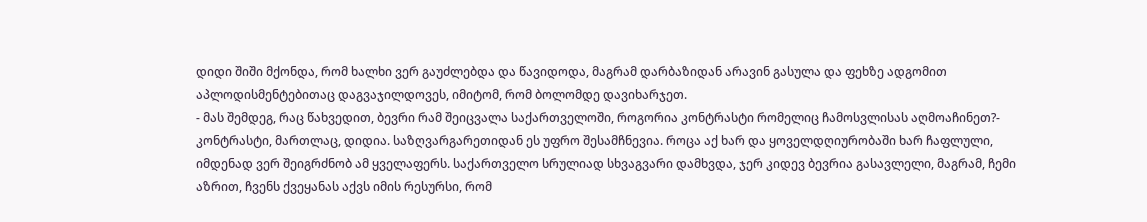დიდი შიში მქონდა, რომ ხალხი ვერ გაუძლებდა და წავიდოდა, მაგრამ დარბაზიდან არავინ გასულა და ფეხზე ადგომით აპლოდისმენტებითაც დაგვაჯილდოვეს, იმიტომ, რომ ბოლომდე დავიხარჯეთ.
- მას შემდეგ, რაც წახვედით, ბევრი რამ შეიცვალა საქართველოში, როგორია კონტრასტი რომელიც ჩამოსვლისას აღმოაჩინეთ?- კონტრასტი, მართლაც, დიდია. საზღვარგარეთიდან ეს უფრო შესამჩნევია. როცა აქ ხარ და ყოველდღიურობაში ხარ ჩაფლული, იმდენად ვერ შეიგრძნობ ამ ყველაფერს. საქართველო სრულიად სხვაგვარი დამხვდა, ჯერ კიდევ ბევრია გასავლელი, მაგრამ, ჩემი აზრით, ჩვენს ქვეყანას აქვს იმის რესურსი, რომ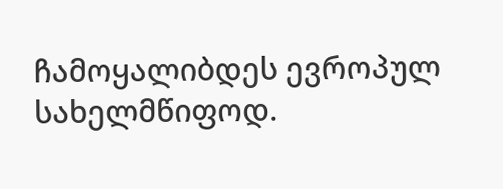ჩამოყალიბდეს ევროპულ სახელმწიფოდ.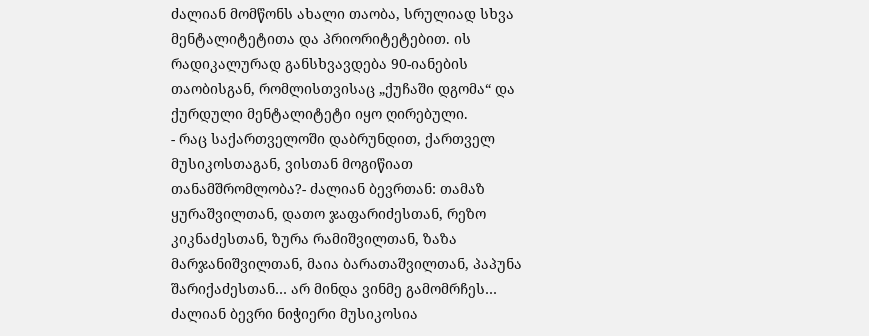ძალიან მომწონს ახალი თაობა, სრულიად სხვა მენტალიტეტითა და პრიორიტეტებით. ის რადიკალურად განსხვავდება 90-იანების თაობისგან, რომლისთვისაც „ქუჩაში დგომა“ და ქურდული მენტალიტეტი იყო ღირებული.
- რაც საქართველოში დაბრუნდით, ქართველ მუსიკოსთაგან, ვისთან მოგიწიათ თანამშრომლობა?- ძალიან ბევრთან: თამაზ ყურაშვილთან, დათო ჯაფარიძესთან, რეზო კიკნაძესთან, ზურა რამიშვილთან, ზაზა მარჯანიშვილთან, მაია ბარათაშვილთან, პაპუნა შარიქაძესთან… არ მინდა ვინმე გამომრჩეს… ძალიან ბევრი ნიჭიერი მუსიკოსია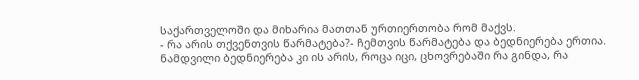საქართველოში და მიხარია მათთან ურთიერთობა რომ მაქვს.
- რა არის თქვენთვის წარმატება?- ჩემთვის წარმატება და ბედნიერება ერთია. ნამდვილი ბედნიერება კი ის არის, როცა იცი, ცხოვრებაში რა გინდა, რა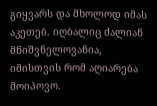გიყვარს და მხოლოდ იმას აკეთებ. იღბალიც ძალიან მნიშვნელოვანია, იმისთვის რომ აღიარება მოიპოვო.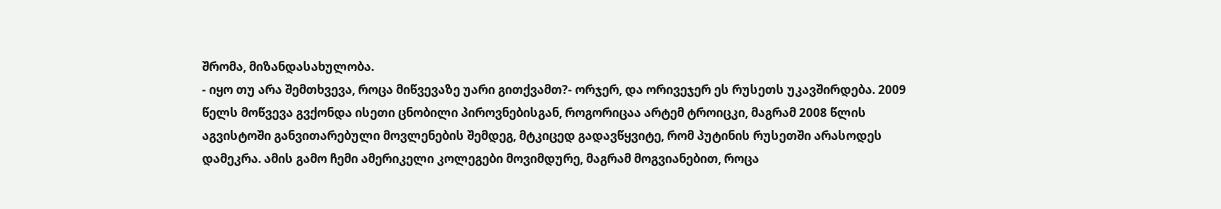შრომა, მიზანდასახულობა.
- იყო თუ არა შემთხვევა, როცა მიწვევაზე უარი გითქვამთ?- ორჯერ, და ორივეჯერ ეს რუსეთს უკავშირდება. 2009 წელს მოწვევა გვქონდა ისეთი ცნობილი პიროვნებისგან, როგორიცაა არტემ ტროიცკი, მაგრამ 2008 წლის აგვისტოში განვითარებული მოვლენების შემდეგ, მტკიცედ გადავწყვიტე, რომ პუტინის რუსეთში არასოდეს დამეკრა. ამის გამო ჩემი ამერიკელი კოლეგები მოვიმდურე, მაგრამ მოგვიანებით, როცა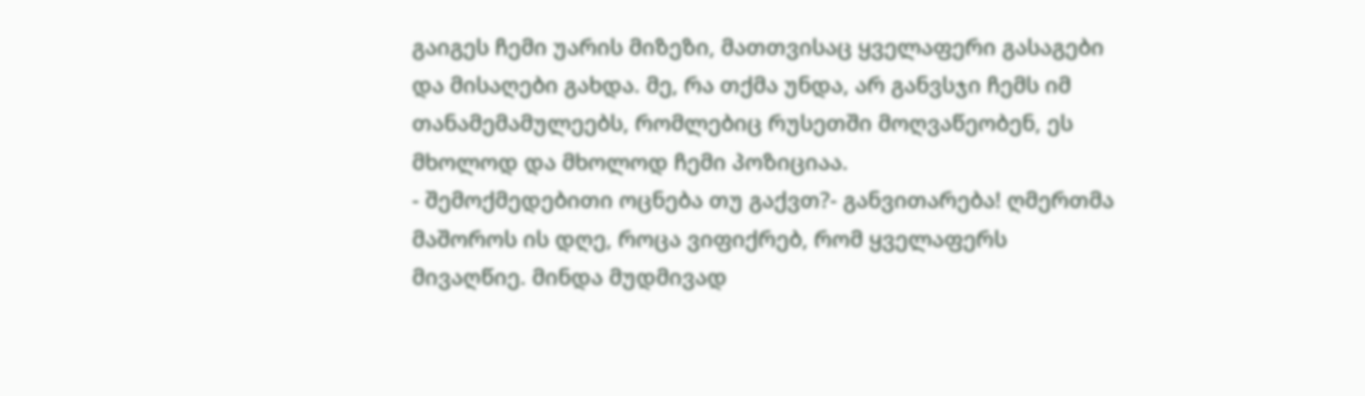გაიგეს ჩემი უარის მიზეზი, მათთვისაც ყველაფერი გასაგები და მისაღები გახდა. მე, რა თქმა უნდა, არ განვსჯი ჩემს იმ თანამემამულეებს, რომლებიც რუსეთში მოღვაწეობენ, ეს მხოლოდ და მხოლოდ ჩემი პოზიციაა.
- შემოქმედებითი ოცნება თუ გაქვთ?- განვითარება! ღმერთმა მაშოროს ის დღე, როცა ვიფიქრებ, რომ ყველაფერს მივაღწიე. მინდა მუდმივად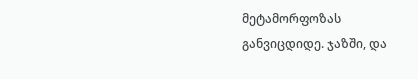მეტამორფოზას განვიცდიდე. ჯაზში, და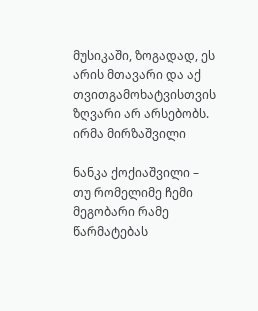მუსიკაში, ზოგადად, ეს არის მთავარი და აქ თვითგამოხატვისთვის ზღვარი არ არსებობს.
ირმა მირზაშვილი

ნანკა ქოქიაშვილი – თუ რომელიმე ჩემი მეგობარი რამე წარმატებას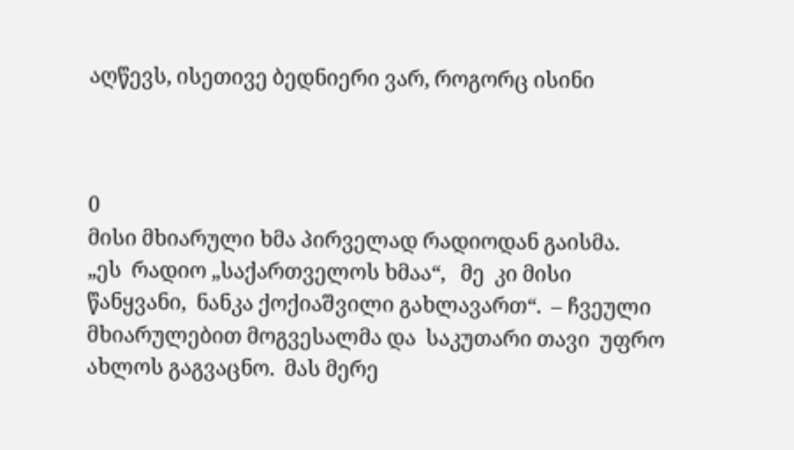აღწევს, ისეთივე ბედნიერი ვარ, როგორც ისინი



0
მისი მხიარული ხმა პირველად რადიოდან გაისმა.   „ეს  რადიო „საქართველოს ხმაა“,   მე  კი მისი წანყვანი,  ნანკა ქოქიაშვილი გახლავართ“.  – ჩვეული მხიარულებით მოგვესალმა და  საკუთარი თავი  უფრო ახლოს გაგვაცნო.  მას მერე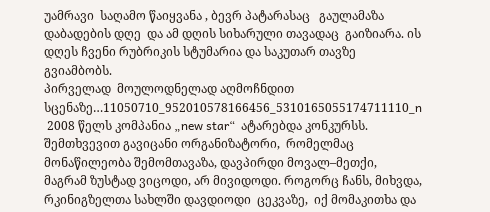უამრავი  საღამო წაიყვანა , ბევრ პატარასაც   გაულამაზა  დაბადების დღე  და ამ დღის სიხარული თავადაც  გაიზიარა. ის დღეს ჩვენი რუბრიკის სტუმარია და საკუთარ თავზე გვიამბობს.
პირველად  მოულოდნელად აღმოჩნდით სცენაზე…11050710_952010578166456_5310165055174711110_n
 2008 წელს კომპანია „new star“  ატარებდა კონკურსს. შემთხვევით გავიცანი ორგანიზატორი,  რომელმაც მონაწილეობა შემომთავაზა, დავპირდი მოვალ–მეთქი, მაგრამ ზუსტად ვიცოდი, არ მივიდოდი. როგორც ჩანს, მიხვდა, რკინიგზელთა სახლში დავდიოდი  ცეკვაზე,  იქ მომაკითხა და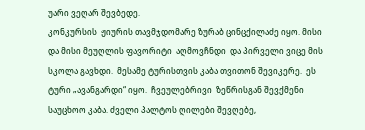უარი ვეღარ შევბედე.
კონკურსის  ჟიურის თავმჯდომარე ზურაბ ცინცქილაძე იყო. მისი და მისი მეუღლის ფავორიტი  აღმოვჩნდი  და პირველი ვიცე მის სკოლა გავხდი.  მესამე ტურისთვის კაბა თვითონ შევიკერე.  ეს ტური „ავანგარდი“ იყო.  ჩვეულებრივი  ზეწრისგან შევქმენი საუცხოო კაბა. ძველი პალტოს ღილები შევღებე,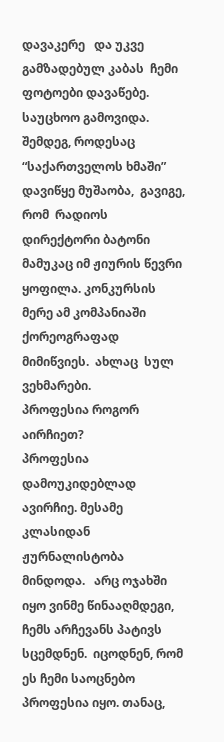დავაკერე   და უკვე გამზადებულ კაბას  ჩემი ფოტოები დავაწებე.  საუცხოო გამოვიდა. შემდეგ, როდესაც  “საქართველოს ხმაში” დავიწყე მუშაობა,  გავიგე,  რომ  რადიოს დირექტორი ბატონი მამუკაც იმ ჟიურის წევრი ყოფილა. კონკურსის მერე ამ კომპანიაში  ქორეოგრაფად მიმიწვიეს.  ახლაც  სულ ვეხმარები.
პროფესია როგორ აირჩიეთ?
პროფესია დამოუკიდებლად ავირჩიე. მესამე კლასიდან ჟურნალისტობა მინდოდა.   არც ოჯახში იყო ვინმე წინააღმდეგი, ჩემს არჩევანს პატივს  სცემდნენ.  იცოდნენ, რომ ეს ჩემი საოცნებო პროფესია იყო. თანაც,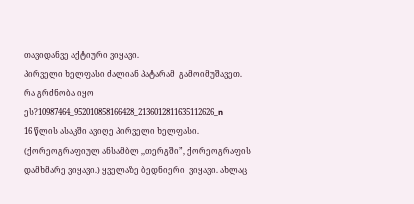თავიდანვე აქტიური ვიყავი.
პირველი ხელფასი ძალიან პატარამ  გამოიმუშავეთ.  რა გრძნობა იყო ეს?10987464_952010858166428_2136012811635112626_n
16 წლის ასაკში ავიღე პირველი ხელფასი. (ქორეოგრაფიულ ანსამბლ ,,თერგში”, ქორეოგრაფის დამხმარე ვიყავი.) ყველაზე ბედნიერი  ვიყავი. ახლაც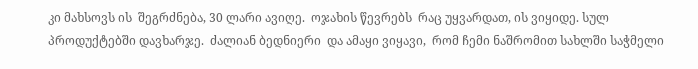კი მახსოვს ის  შეგრძნება, 30 ლარი ავიღე.  ოჯახის წევრებს  რაც უყვარდათ, ის ვიყიდე. სულ  პროდუქტებში დავხარჯე.  ძალიან ბედნიერი  და ამაყი ვიყავი,  რომ ჩემი ნაშრომით სახლში საჭმელი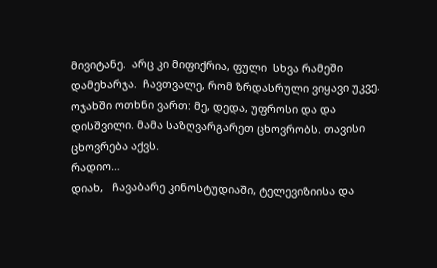მივიტანე.  არც კი მიფიქრია, ფული  სხვა რამეში დამეხარჯა.  ჩავთვალე, რომ ზრდასრული ვიყავი უკვე. ოჯახში ოთხნი ვართ: მე, დედა, უფროსი და და დისშვილი. მამა საზღვარგარეთ ცხოვრობს. თავისი ცხოვრება აქვს.
რადიო…
დიახ,   ჩავაბარე კინოსტუდიაში, ტელევიზიისა და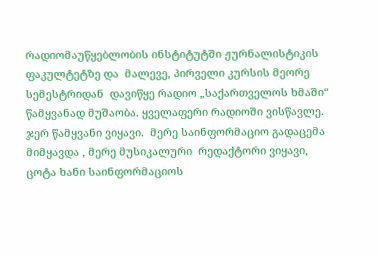რადიომაუწყებლობის ინსტიტუტში ჟურნალისტიკის ფაკულტეტზე და  მალევე, პირველი კურსის მეორე სემესტრიდან  დავიწყე რადიო „საქართველოს ხმაში“ წამყვანად მუშაობა. ყველაფერი რადიოში ვისწავლე. ჯერ წამყვანი ვიყავი.  მერე საინფორმაციო გადაცემა მიმყავდა , მერე მუსიკალური  რედაქტორი ვიყავი,  ცოტა ხანი საინფორმაციოს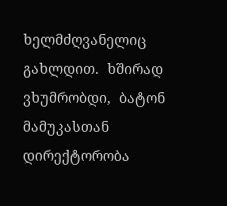ხელმძღვანელიც გახლდით.  ხშირად  ვხუმრობდი,  ბატონ მამუკასთან დირექტორობა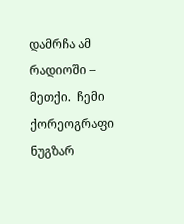დამრჩა ამ რადიოში – მეთქი.  ჩემი ქორეოგრაფი ნუგზარ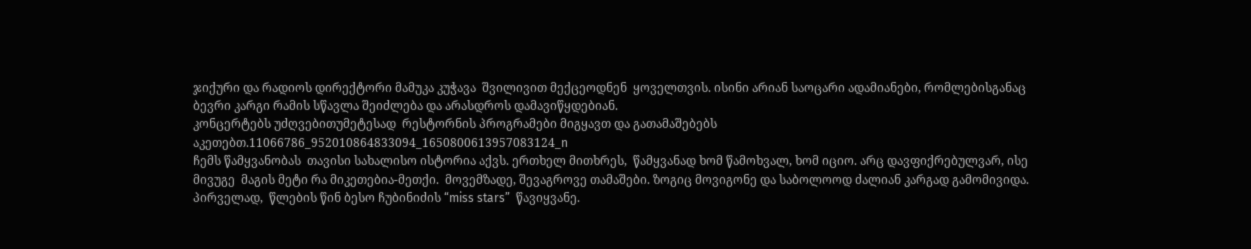ჯიქური და რადიოს დირექტორი მამუკა კუჭავა  შვილივით მექცეოდნენ  ყოველთვის. ისინი არიან საოცარი ადამიანები, რომლებისგანაც ბევრი კარგი რამის სწავლა შეიძლება და არასდროს დამავიწყდებიან.
კონცერტებს უძღვებითუმეტესად  რესტორნის პროგრამები მიგყავთ და გათამაშებებს აკეთებთ.11066786_952010864833094_1650800613957083124_n
ჩემს წამყვანობას  თავისი სახალისო ისტორია აქვს. ერთხელ მითხრეს,  წამყვანად ხომ წამოხვალ, ხომ იციო. არც დავფიქრებულვარ, ისე მივუგე  მაგის მეტი რა მიკეთებია-მეთქი.  მოვემზადე, შევაგროვე თამაშები. ზოგიც მოვიგონე და საბოლოოდ ძალიან კარგად გამომივიდა. პირველად,  წლების წინ ბესო ჩუბინიძის “miss stars”  წავიყვანე.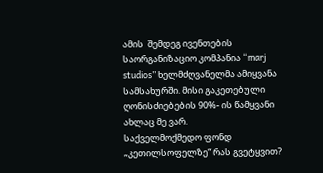ამის  შემდეგ ივენთების საორგანიზაციო კომპანია “marj studios” ხელმძღვანელმა ამიყვანა სამსახურში. მისი გაკეთებული ღონისძიებების 90%- ის წამყვანი ახლაც მე ვარ.
საქველმოქმედო ფონდ „კეთილსოფელზე“ რას გვეტყვით?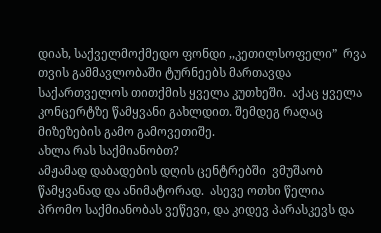დიახ, საქველმოქმედო ფონდი ,,კეთილსოფელი”  რვა თვის გამმავლობაში ტურნეებს მართავდა   საქართველოს თითქმის ყველა კუთხეში.  აქაც ყველა კონცერტზე წამყვანი გახლდით. შემდეგ რაღაც მიზეზების გამო გამოვეთიშე.
ახლა რას საქმიანობთ?
ამჟამად დაბადების დღის ცენტრებში  ვმუშაობ წამყვანად და ანიმატორად.  ასევე ოთხი წელია პრომო საქმიანობას ვეწევი, და კიდევ პარასკევს და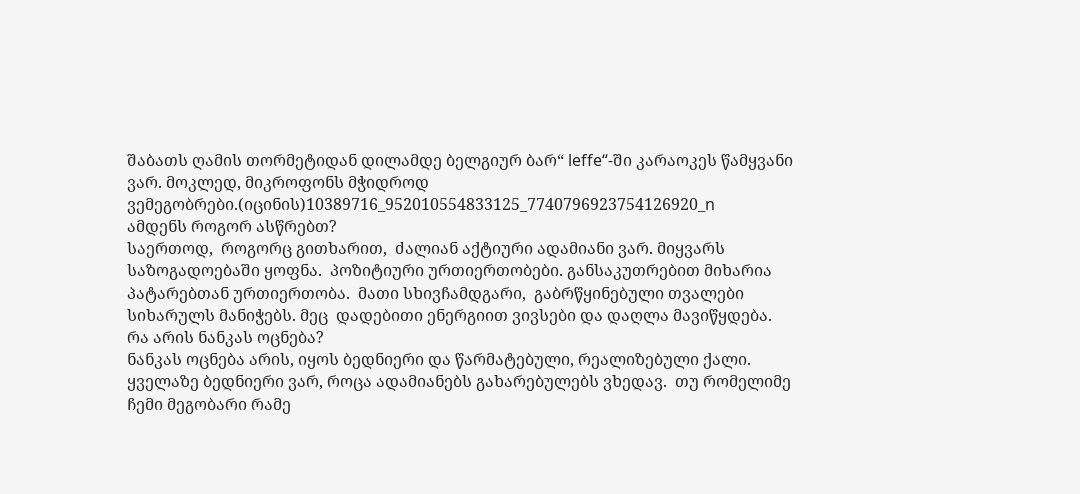შაბათს ღამის თორმეტიდან დილამდე ბელგიურ ბარ“ leffe“-ში კარაოკეს წამყვანი ვარ. მოკლედ, მიკროფონს მჭიდროდ ვემეგობრები.(იცინის)10389716_952010554833125_7740796923754126920_n
ამდენს როგორ ასწრებთ?
საერთოდ,  როგორც გითხარით,  ძალიან აქტიური ადამიანი ვარ. მიყვარს საზოგადოებაში ყოფნა.  პოზიტიური ურთიერთობები. განსაკუთრებით მიხარია პატარებთან ურთიერთობა.  მათი სხივჩამდგარი,  გაბრწყინებული თვალები სიხარულს მანიჭებს. მეც  დადებითი ენერგიით ვივსები და დაღლა მავიწყდება.
რა არის ნანკას ოცნება?
ნანკას ოცნება არის, იყოს ბედნიერი და წარმატებული, რეალიზებული ქალი.   ყველაზე ბედნიერი ვარ, როცა ადამიანებს გახარებულებს ვხედავ.  თუ რომელიმე ჩემი მეგობარი რამე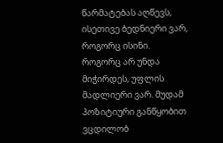წარმატებას აღწევს, ისეთივე ბედნიერი ვარ, როგორც ისინი. როგორც არ უნდა მიჭირდეს, უფლის მადლიერი ვარ. მუდამ პოზიტიური განწყობით ვცდილობ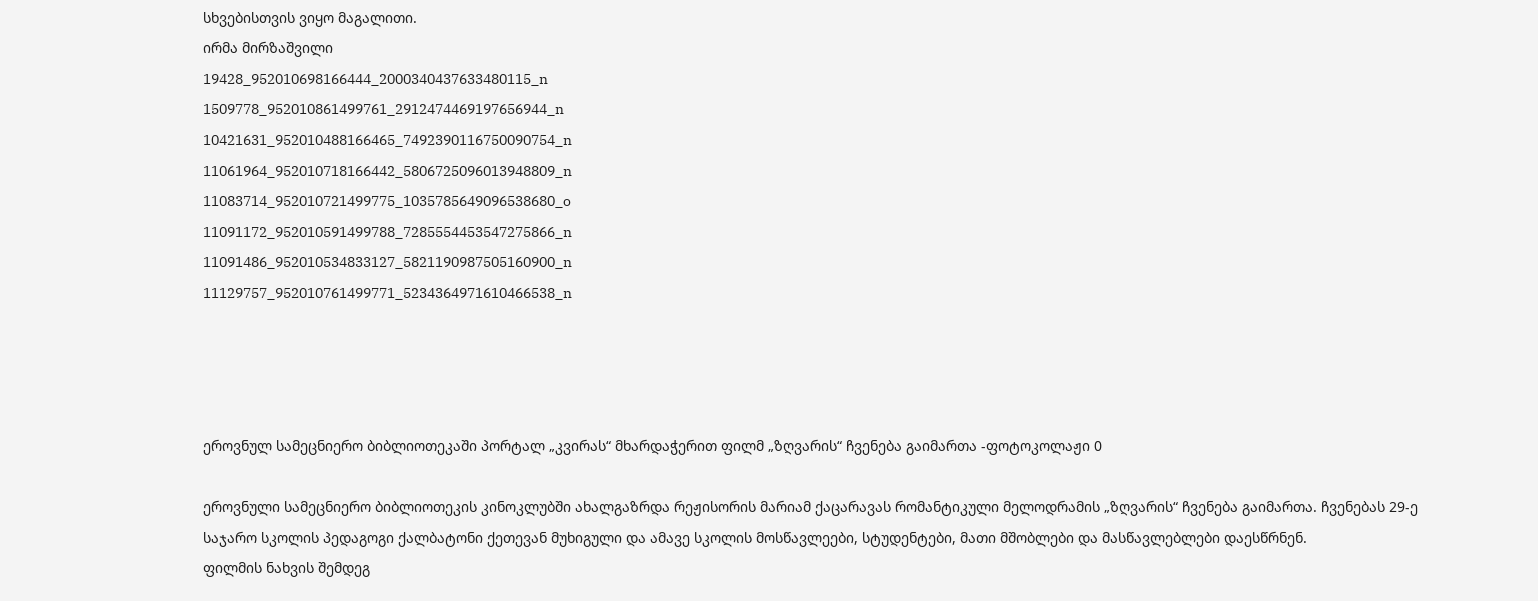სხვებისთვის ვიყო მაგალითი.
ირმა მირზაშვილი
19428_952010698166444_2000340437633480115_n
1509778_952010861499761_2912474469197656944_n
10421631_952010488166465_7492390116750090754_n
11061964_952010718166442_5806725096013948809_n
11083714_952010721499775_1035785649096538680_o
11091172_952010591499788_7285554453547275866_n
11091486_952010534833127_5821190987505160900_n
11129757_952010761499771_5234364971610466538_n




ეროვნულ სამეცნიერო ბიბლიოთეკაში პორტალ „კვირას“ მხარდაჭერით ფილმ „ზღვარის“ ჩვენება გაიმართა -ფოტოკოლაჟი 0

ეროვნული სამეცნიერო ბიბლიოთეკის კინოკლუბში ახალგაზრდა რეჟისორის მარიამ ქაცარავას რომანტიკული მელოდრამის „ზღვარის“ ჩვენება გაიმართა. ჩვენებას 29-ე საჯარო სკოლის პედაგოგი ქალბატონი ქეთევან მუხიგული და ამავე სკოლის მოსწავლეები, სტუდენტები, მათი მშობლები და მასწავლებლები დაესწრნენ.
ფილმის ნახვის შემდეგ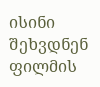ისინი შეხვდნენ ფილმის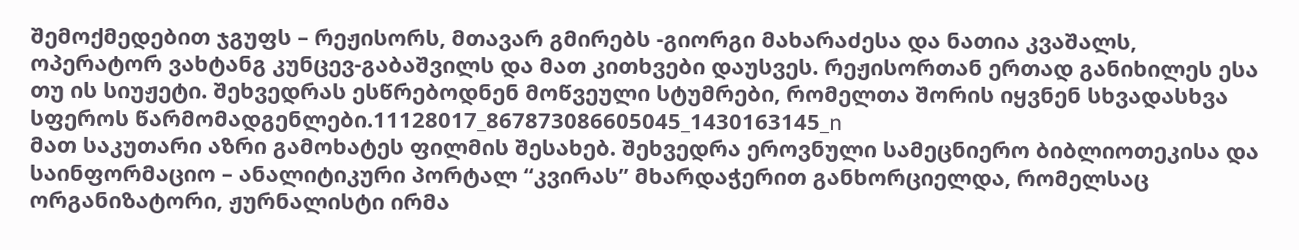შემოქმედებით ჯგუფს – რეჟისორს, მთავარ გმირებს -გიორგი მახარაძესა და ნათია კვაშალს, ოპერატორ ვახტანგ კუნცევ-გაბაშვილს და მათ კითხვები დაუსვეს. რეჟისორთან ერთად განიხილეს ესა თუ ის სიუჟეტი. შეხვედრას ესწრებოდნენ მოწვეული სტუმრები, რომელთა შორის იყვნენ სხვადასხვა სფეროს წარმომადგენლები.11128017_867873086605045_1430163145_n
მათ საკუთარი აზრი გამოხატეს ფილმის შესახებ. შეხვედრა ეროვნული სამეცნიერო ბიბლიოთეკისა და საინფორმაციო – ანალიტიკური პორტალ “კვირას” მხარდაჭერით განხორციელდა, რომელსაც ორგანიზატორი, ჟურნალისტი ირმა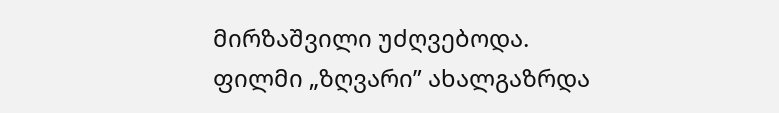მირზაშვილი უძღვებოდა.
ფილმი „ზღვარი” ახალგაზრდა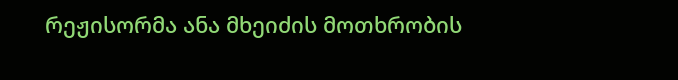რეჟისორმა ანა მხეიძის მოთხრობის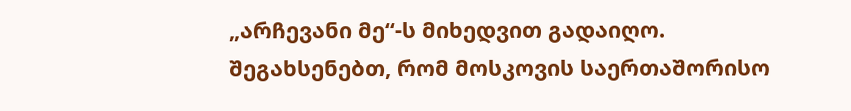„არჩევანი მე“-ს მიხედვით გადაიღო.
შეგახსენებთ, რომ მოსკოვის საერთაშორისო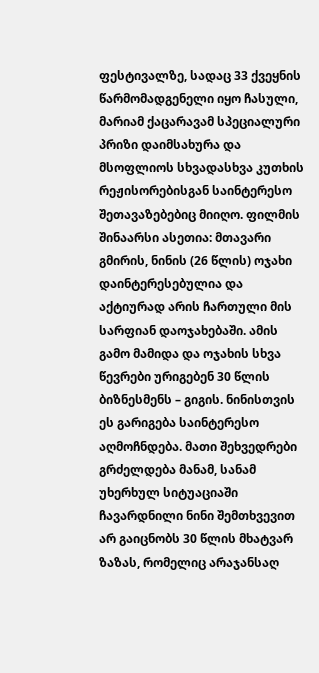ფესტივალზე, სადაც 33 ქვეყნის წარმომადგენელი იყო ჩასული, მარიამ ქაცარავამ სპეციალური პრიზი დაიმსახურა და მსოფლიოს სხვადასხვა კუთხის რეჟისორებისგან საინტერესო შეთავაზებებიც მიიღო. ფილმის შინაარსი ასეთია: მთავარი გმირის, ნინის (26 წლის) ოჯახი დაინტერესებულია და აქტიურად არის ჩართული მის სარფიან დაოჯახებაში. ამის გამო მამიდა და ოჯახის სხვა წევრები ურიგებენ 30 წლის ბიზნესმენს – გიგის. ნინისთვის ეს გარიგება საინტერესო აღმოჩნდება. მათი შეხვედრები გრძელდება მანამ, სანამ უხერხულ სიტუაციაში ჩავარდნილი ნინი შემთხვევით არ გაიცნობს 30 წლის მხატვარ ზაზას, რომელიც არაჯანსაღ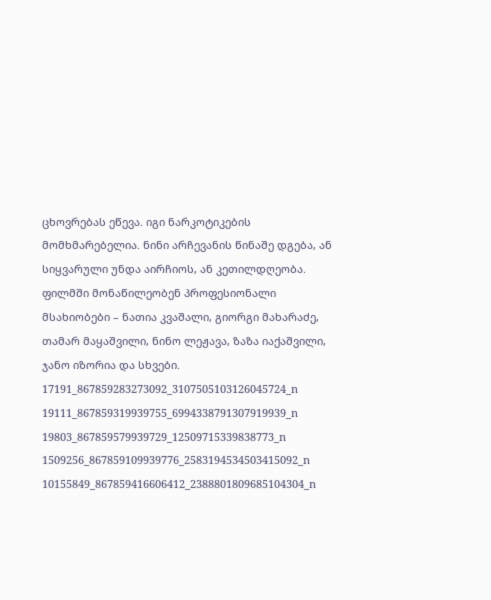ცხოვრებას ეწევა. იგი ნარკოტიკების მომხმარებელია. ნინი არჩევანის წინაშე დგება, ან სიყვარული უნდა აირჩიოს, ან კეთილდღეობა. ფილმში მონაწილეობენ პროფესიონალი მსახიობები – ნათია კვაშალი, გიორგი მახარაძე, თამარ მაყაშვილი, ნინო ლეჟავა, ზაზა იაქაშვილი, ჯანო იზორია და სხვები.
17191_867859283273092_3107505103126045724_n
19111_867859319939755_6994338791307919939_n
19803_867859579939729_12509715339838773_n
1509256_867859109939776_2583194534503415092_n
10155849_867859416606412_2388801809685104304_n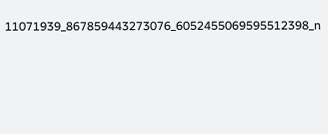11071939_867859443273076_6052455069595512398_n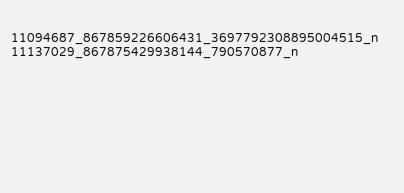11094687_867859226606431_3697792308895004515_n
11137029_867875429938144_790570877_n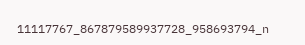11117767_867879589937728_958693794_n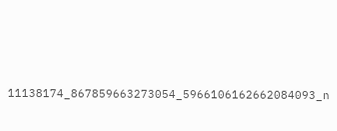11138174_867859663273054_5966106162662084093_n